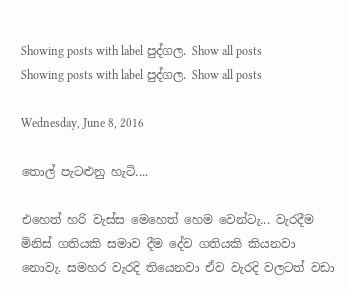Showing posts with label පුද්ගල. Show all posts
Showing posts with label පුද්ගල. Show all posts

Wednesday, June 8, 2016

තොල් පැටළුනු හැටි....

එහෙත් හරි වැස්ස මෙහෙත් හෙම වෙන්ටැ... වැරදීම මිනිස් ගතියකි සමාව දීම දේව ගතියකි කියනවා නොවැ. සමහර වැරදි තියෙනවා ඒව වැරදි වලටත් වඩා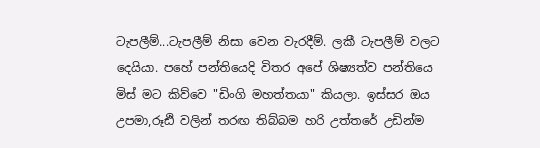ටැපලීම්...ටැපලීම් නිසා වෙන වැරදීම්. ලකී ටැපලීම් වලට දෙයියා. පහේ පන්තියෙදි විතර අපේ ශිෂ්‍යත්ව පන්තියෙ මිස් මට කිව්වෙ "ඩිංගි මහත්තයා" කියලා. ඉස්සර ඔය උපමා,රූඪි වලින් තරඟ තිබ්බම හරි උත්තරේ උඩින්ම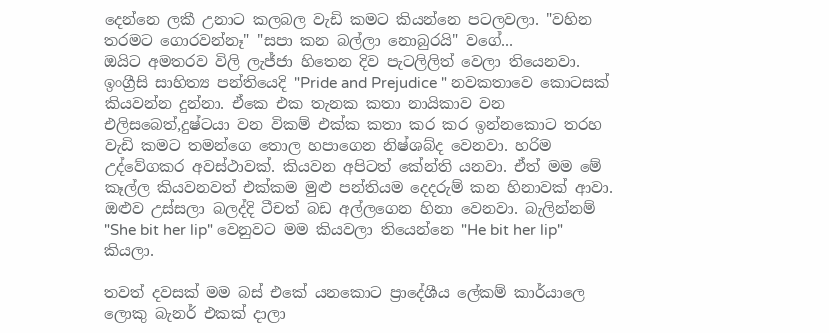දෙන්නෙ ලකී උනාට කලබල වැඩි කමට කියන්නෙ පටලවලා. "වහින තරමට ගොරවන්නෑ" "සපා කන බල්ලා නොබුරයි" වගේ...
ඔයිට අමතරව විලි ලැජ්ජා හිතෙන දිව පැටලිලිත් වෙලා තියෙනවා. ඉංග්‍රීසි සාහිත්‍ය පන්තියෙදි "Pride and Prejudice " නවකතාවෙ කොටසක් කියවන්න දුන්නා. ඒකෙ එක තැනක කතා නායිකාව වන එලිසබෙත්,දුෂ්ටයා වන විකම් එක්ක කතා කර කර ඉන්නකොට තරහ වැඩි කමට තමන්ගෙ තොල හපාගෙන නිෂ්ශබ්ද වෙනවා. හරිම උද්වේගකර අවස්ථාවක්. කියවන අපිටත් කේන්ති යනවා. ඒත් මම මේ කෑල්ල කියවනවත් එක්කම මුළු පන්තියම දෙදරුම් කන හිනාවක් ආවා. ඔළුව උස්සලා බලද්දි ටීචත් බඩ අල්ලගෙන හිනා වෙනවා. බැලින්නම් "She bit her lip" වෙනුවට මම කියවලා තියෙන්නෙ "He bit her lip" කියලා.

තවත් දවසක් මම බස් එකේ යනකොට ප්‍රාදේශීය ලේකම් කාර්යාලෙ ලොකු බැනර් එකක් දාලා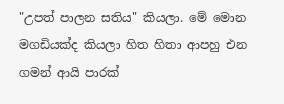"උපත් පාලන සතිය" කියලා. මේ මොන මගඩියක්ද කියලා හිත හිතා ආපහු එන ගමන් ආයි පාරක්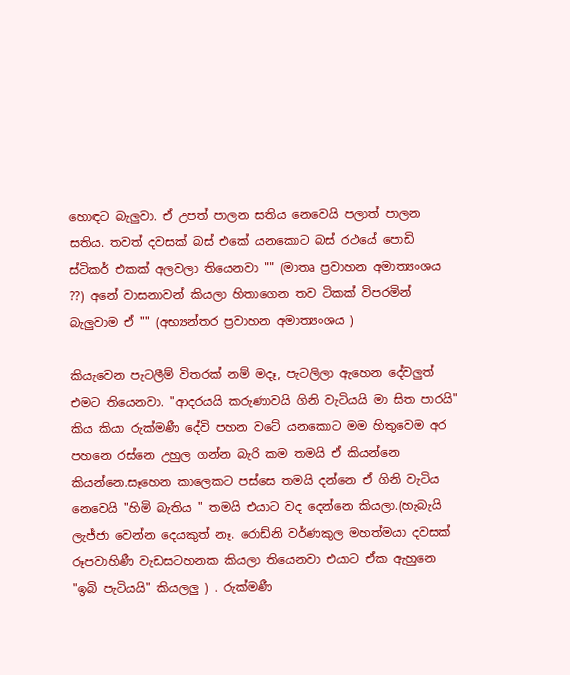හොඳට බැලුවා. ඒ උපත් පාලන සතිය නෙවෙයි පලාත් පාලන සතිය. තවත් දවසක් බස් එකේ යනකොට බස් රථයේ පොඩි ස්ටිකර් එකක් අලවලා තියෙනවා "" (මාතෘ ප්‍රවාහන අමාත්‍යංශය ??) අනේ වාසනාවන් කියලා හිතාගෙන තව ටිකක් විපරමින් බැලුවාම ඒ "" (අභ්‍යන්තර ප්‍රවාහන අමාත්‍යංශය )

කියැවෙන පැටලීම් විතරක් නම් මදෑ, පැටලිලා ඇහෙන දේවලුත් එමට තියෙනවා. "ආදරයයි කරුණාවයි ගිනි වැටියයි මා සිත පාරයි" කිය කියා රුක්මණී දේවි පහන වටේ යනකොට මම හිතුවෙම අර පහනෙ රස්නෙ උහුල ගන්න බැරි කම තමයි ඒ කියන්නෙ කියන්නෙ.සෑහෙන කාලෙකට පස්සෙ තමයි දන්නෙ ඒ ගිනි වැටිය නෙවෙයි "හිමි බැතිය " තමයි එයාට වද දෙන්නෙ කියලා.(හැබැයි ලැජ්ජා වෙන්න දෙයකුත් නෑ. රොඩ්නි වර්ණකුල මහත්මයා දවසක් රූපවාහිණී වැඩසටහනක කියලා තියෙනවා එයාට ඒක ඇහුනෙ "ඉබි පැටියයි" කියලලු ) . රුක්මණී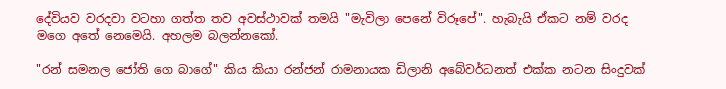දේවියව වරදවා වටහා ගත්ත තව අවස්ථාවක් තමයි "මැවිලා පෙනේ විරූපේ". හැබැයි ඒකට නම් වරද මගෙ අතේ නෙමෙයි. අහලම බලන්නකෝ.

"රන් සමනල ජෝති ගෙ බාගේ" කිය කියා රන්ජන් රාමනායක ඩිලානි අබේවර්ධනත් එක්ක නටන සිංදුවක්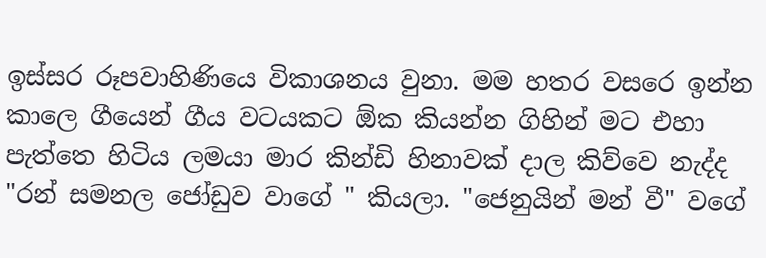ඉස්සර රූපවාහිණියෙ විකාශනය වුනා. මම හතර වසරෙ ඉන්න කාලෙ ගීයෙන් ගීය වටයකට ඕක කියන්න ගිහින් මට එහා පැත්තෙ හිටිය ලමයා මාර කින්ඩි හිනාවක් දාල කිව්වෙ නැද්ද "රන් සමනල ජෝඩුව වාගේ " කියලා. "ජෙනුයින් මන් වී" වගේ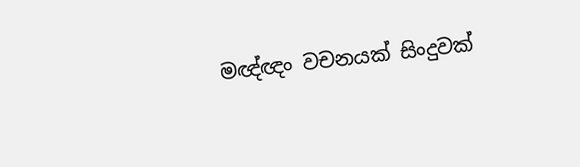මඥ්ඥං වචනයක් සිංදුවක්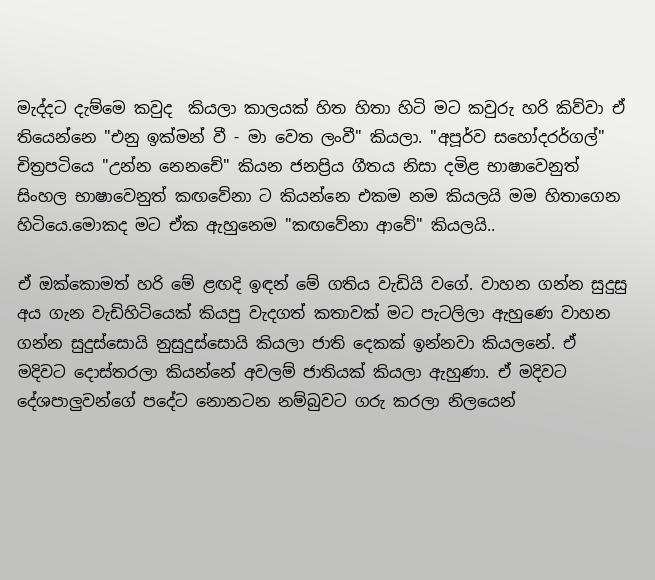මැද්දට දැම්මෙ කවුද  කියලා කාලයක් හිත හිතා හිටි මට කවුරු හරි කිව්වා ඒ තියෙන්නෙ "එනු ඉක්මන් වී - මා වෙත ලංවී" කියලා. "අපූර්ව සහෝදරර්ගල්" චිත්‍රපටියෙ "උන්න නෙනචේ" කියන ජනප්‍රිය ගීතය නිසා දමිළ භාෂාවෙනුත් සිංහල භාෂාවෙනුත් කඟවේනා ට කියන්නෙ එකම නම කියලයි මම හිතාගෙන හිටියෙ.මොකද මට ඒක ඇහුනෙම "කඟවේනා ආවේ" කියලයි..

ඒ ඔක්කොමත් හරි මේ ළඟදි ඉඳන් මේ ගතිය වැඩියි වගේ. වාහන ගන්න සුදුසු අය ගැන වැඩිහිටියෙක් කියපු වැදගත් කතාවක් මට පැටලිලා ඇහුණෙ වාහන ගන්න සුදුස්සොයි නුසුදුස්සොයි කියලා ජාති දෙකක් ඉන්නවා කියලනේ. ඒ මදිවට දොස්තරලා කියන්නේ අවලම් ජාතියක් කියලා ඇහුණා. ඒ මදිවට දේශපාලුවන්ගේ පදේට නොනටන නම්බුවට ගරු කරලා නිලයෙන්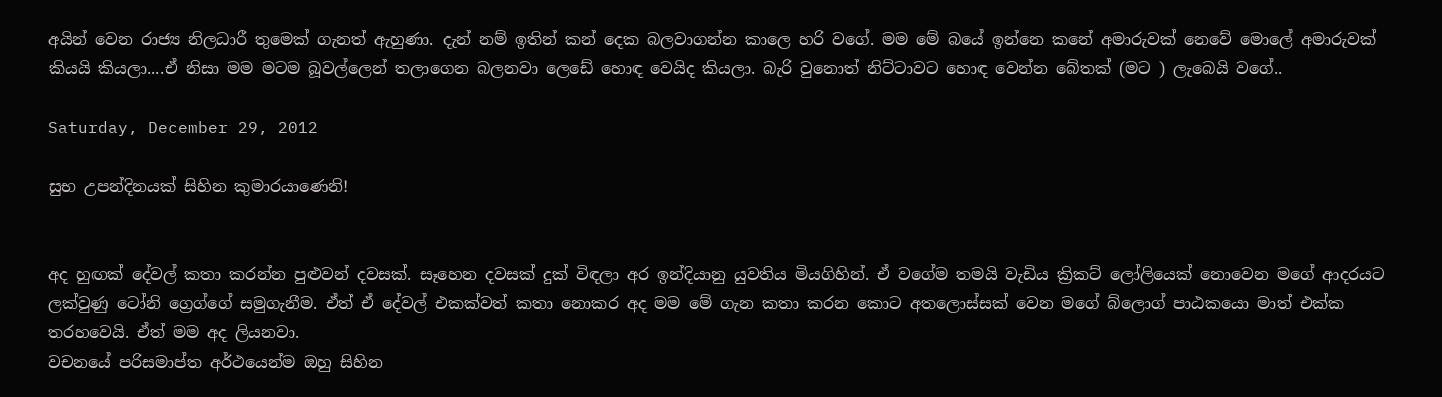අයින් වෙන රාජ්‍ය නිලධාරී තුමෙක් ගැනත් ඇහුණා. දැන් නම් ඉතින් කන් දෙක බලවාගන්න කාලෙ හරි වගේ. මම මේ බයේ ඉන්නෙ කනේ අමාරුවක් නෙවේ මොලේ අමාරුවක් කියයි කියලා....ඒ නිසා මම මටම බූවල්ලෙන් තලාගෙන බලනවා ලෙඩේ හොඳ වෙයිද කියලා. බැරි වුනොත් නිට්ටාවට හොඳ වෙන්න බේතක් (මට ) ලැබෙයි වගේ..

Saturday, December 29, 2012

සුභ උපන්දිනයක් සිහින කුමාරයාණෙනි!


අද හුඟක් දේවල් කතා කරන්න පුළුවන් දවසක්. සෑහෙන දවසක් දුක් විඳලා අර ඉන්දියානු යුවතිය මියගිහින්. ඒ වගේම තමයි වැඩිය ක්‍රිකට් ලෝලියෙක් නොවෙන මගේ ආදරයට ලක්වුණු ටෝනි ග්‍රෙග්ගේ සමුගැනීම. ඒත් ඒ දේවල් එකක්වත් කතා නොකර අද මම මේ ගැන කතා කරන කොට අතලොස්සක් වෙන මගේ බ්ලොග් පාඨකයො මාත් එක්ක තරහවෙයි. ඒත් මම අද ලියනවා.
වචනයේ පරිසමාප්ත අර්ථයෙන්ම ඔහු සිහින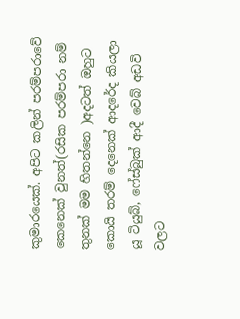කුමාරයෙක්. අපිට කලින් පරම්පරාවේ කෙනෙක් වුනත්(රසික පරම්පරා නම් තුනක් මම හිතන්නෙ )අදටත් ඔහුට කොයි තරම් දෙනෙක් ආදරේද කියලා යූ ටියුබ්, ෆේස්බුක් ආදී වෙබ් අඩවි වලට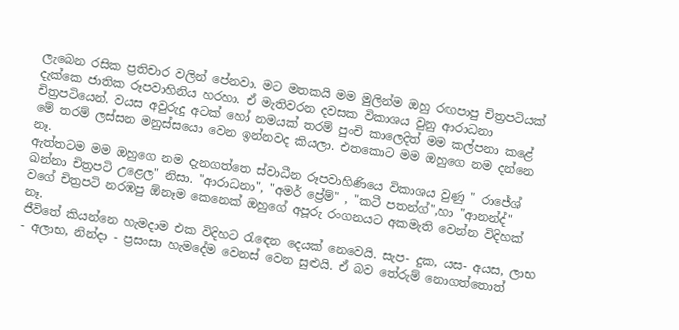ලැබෙන රසික ප්‍රතිචාර වලින් පේනවා. මට මතකයි මම මුලින්ම ඔහු රඟපාපු චිත්‍රපටියක් දැක්කෙ ජාතික රූපවාහිනිය හරහා. ඒ මැතිවරන දවසක විකාශය වුනු ආරාධනා චිත්‍රපටියෙන්. වයස අවුරුදු අටක් හෝ නමයක් තරම් පුංචි කාලෙදිත් මම කල්පනා කළේ මේ තරම් ලස්සන මනුස්සයො වෙන ඉන්නවද කියලා. එතකොට මම ඔහුගෙ නම දන්නෙ නෑ.
ඇත්තටම මම ඔහුගෙ නම දැනගත්තෙ ස්වාධීන රූපවාහිණියෙ විකාශය වුණු " රාජේශ් ඛන්නා චිත්‍රපටි උළෙල" නිසා. "ආරාධනා", "අමර් ප්‍රේම්" , "කටී පතන්ග්",හා "ආනන්ද්" වගේ චිත්‍රපටි නරඹපු ඕනෑම කෙනෙක් ඔහුගේ අපූරු රංගනයට අකමැති වෙන්න විදිහක් නෑ.
ජීවිතේ කියන්නෙ හැමදාම එක විදිහට රැඳෙන දෙයක් නෙවෙයි. සැප- දුක, යස- අයස, ලාභ - අලාභ, නින්දා - ප්‍රසංසා හැමදේම වෙනස් වෙන සුළුයි. ඒ බව තේරුම් නොගත්තොත්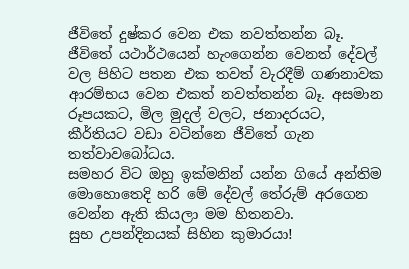ජීවිතේ දුෂ්කර වෙන එක නවත්තන්න බෑ. ජීවිතේ යථාර්ථයෙන් හැංගෙන්න වෙනත් දේවල් වල පිහිට පතන එක තවත් වැරදීම් ගණනාවක ආරම්භය වෙන එකත් නවත්තන්න බෑ. අසමාන රූපයකට, මිල මුදල් වලට, ජනාදරයට, කීර්තියට වඩා වටින්නෙ ජීවිතේ ගැන තත්වාවබෝධය.
සමහර විට ඔහු ඉක්මනින් යන්න ගියේ අන්තිම මොහොතෙදි හරි මේ දේවල් තේරුම් අරගෙන වෙන්න ඇති කියලා මම හිතනවා.
සුභ උපන්දිනයක් සිහින කුමාරයා!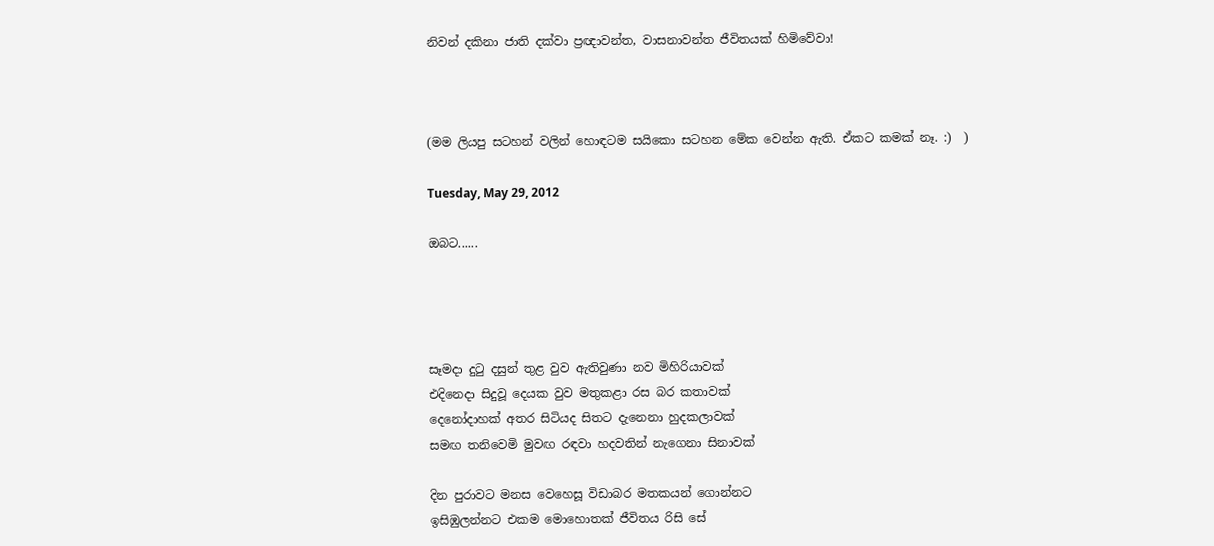නිවන් දකිනා ජාති දක්වා ප්‍රඥාවන්ත, වාසනාවන්ත ජීවිතයක් හිමිවේවා!



(මම ලියපු සටහන් වලින් හොඳටම සයිකො සටහන මේක වෙන්න ඇති. ඒකට කමක් නෑ. :)  )

Tuesday, May 29, 2012

ඔබට......




සෑමදා දුටු දසුන් තුළ වුව ඇතිවුණා නව මිහිරියාවක්
එදිනෙදා සිදුවූ දෙයක වුව මතුකළා රස බර කතාවක්
දෙනෝදාහක් අතර සිටියද සිතට දැනෙනා හුදකලාවක්
සමඟ තනිවෙමි මුවඟ රඳවා හදවතින් නැගෙනා සිනාවක්

දින පුරාවට මනස වෙහෙසූ විඩාබර මතකයන් ගොන්නට
ඉසිඹුලන්නට එකම මොහොතක් ජීවිතය රිසි සේ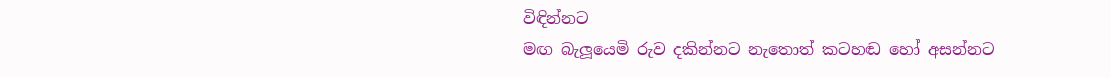විඳින්නට
මඟ බැලූයෙමි රුව දකින්නට නැතොත් කටහඬ හෝ අසන්නට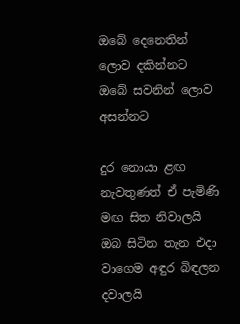ඔබේ දෙනෙතින් ලොව දකින්නට ඔබේ සවනින් ලොව අසන්නට

දුර නොයා ළඟ නැවතුණත් ඒ පැමිණි මඟ සිත නිවාලයි
ඔබ සිටින තැන එදා වාගෙම අඳුර බිඳලන දවාලයි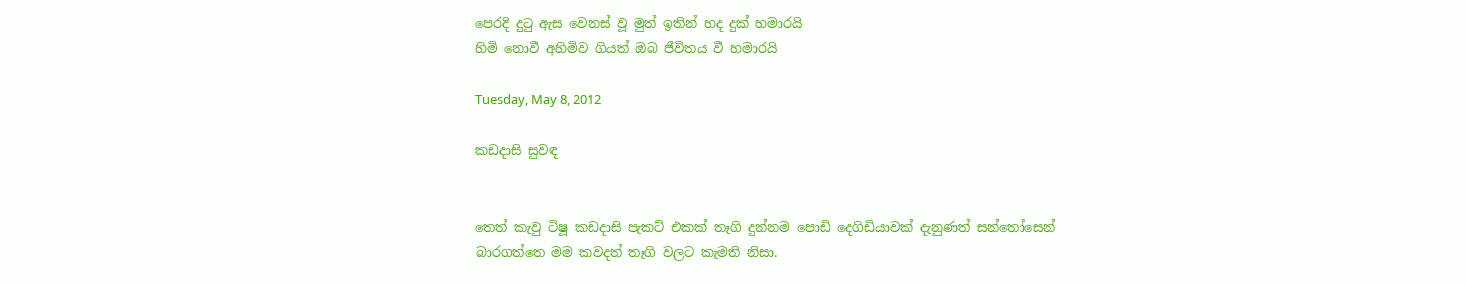පෙරදි දුටු ඇස වෙනස් වූ මුත් ඉතින් හද දුක් හමාරයි
හිමි නොවී අහිමිව ගියත් ඔබ ජීවිතය වී හමාරයි

Tuesday, May 8, 2012

කඩදාසි සුවඳ


තෙත් කැවු ටිෂූ කඩදාසි පැකට් එකක් තෑගි දුන්නම පොඩි දෙගිඩියාවක් දැනුණත් සන්තෝසෙන් බාරගත්තෙ මම කවදත් තෑගි වලට කැමති නිසා.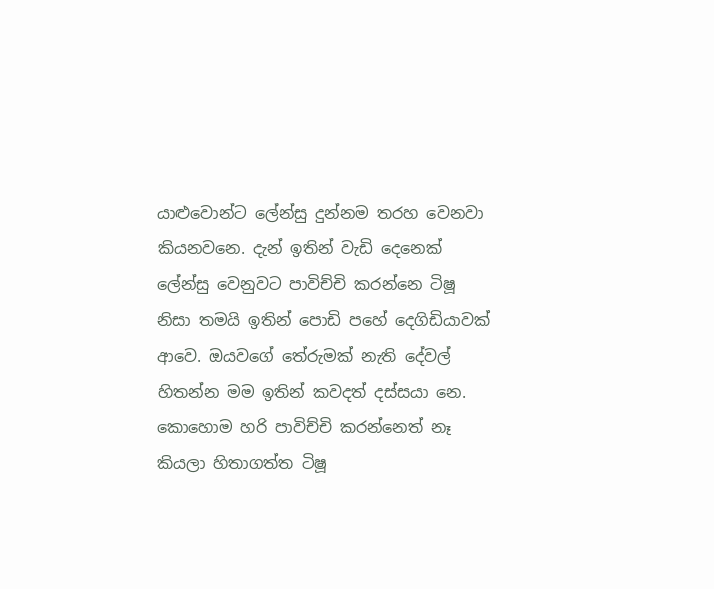යාළුවොන්ට ලේන්සු දුන්නම තරහ වෙනවා කියනවනෙ. දැන් ඉතින් වැඩි දෙනෙක් ලේන්සු වෙනුවට පාවිච්චි කරන්නෙ ටිෂූ නිසා තමයි ඉතින් පොඩි පහේ දෙගිඩියාවක් ආවෙ. ඔයවගේ තේරුමක් නැති දේවල් හිතන්න මම ඉතින් කවදත් දස්සයා නෙ.
කොහොම හරි පාවිච්චි කරන්නෙත් නෑ කියලා හිතාගත්ත ටිෂූ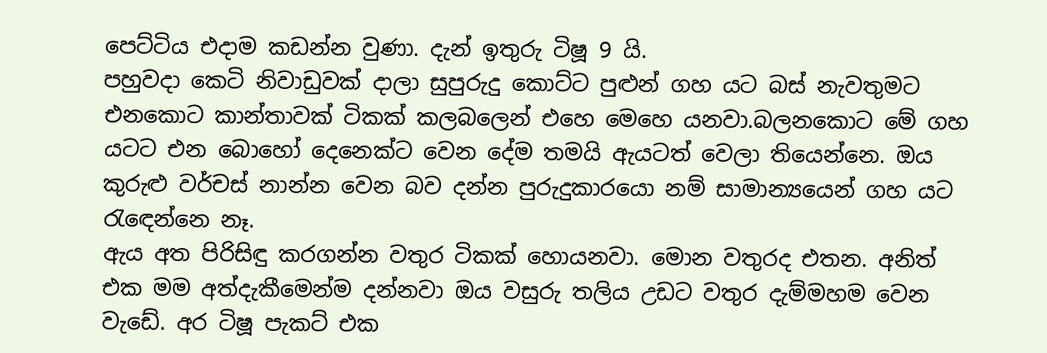පෙට්ටිය එදාම කඩන්න වුණා. දැන් ඉතුරු ටිෂූ 9 යි.
පහුවදා කෙටි නිවාඩුවක් දාලා සුපුරුදු කොට්ට පුළුන් ගහ යට බස් නැවතුමට එනකොට කාන්තාවක් ටිකක් කලබලෙන් එහෙ මෙහෙ යනවා.බලනකොට මේ ගහ යටට එන බොහෝ දෙනෙක්ට වෙන දේම තමයි ඇයටත් වෙලා තියෙන්නෙ. ඔය කුරුළු වර්චස් නාන්න වෙන බව දන්න පුරුදුකාරයො නම් සාමාන්‍යයෙන් ගහ යට රැඳෙන්නෙ නෑ.
ඇය අත පිරිසිඳු කරගන්න වතුර ටිකක් හොයනවා. මොන වතුරද එතන. අනිත් එක මම අත්දැකීමෙන්ම දන්නවා ඔය වසුරු තලිය උඩට වතුර දැම්මහම වෙන වැඩේ. අර ටිෂූ පැකට් එක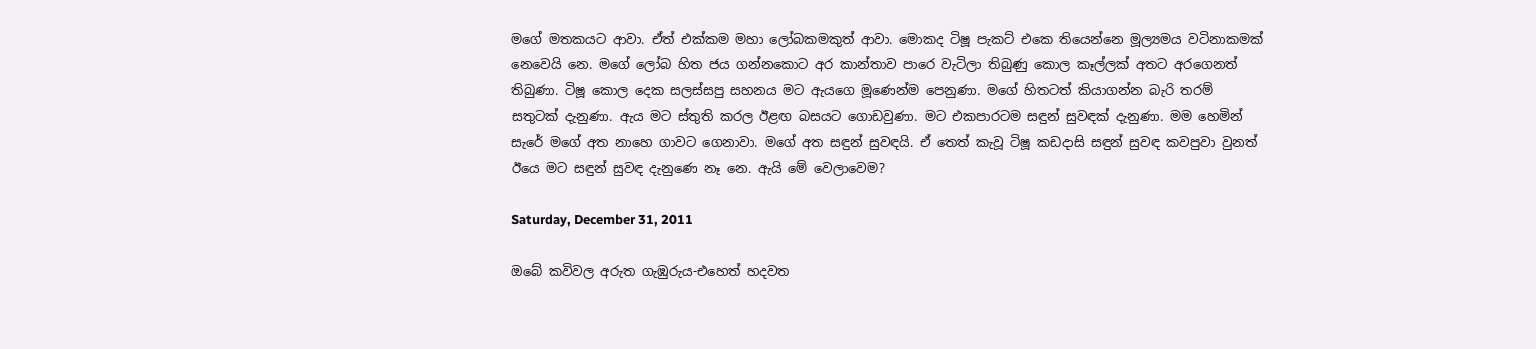මගේ මතකයට ආවා. ඒත් එක්කම මහා ලෝබකමකුත් ආවා. මොකද ටිෂූ පැකට් එකෙ තියෙන්නෙ මූල්‍යමය වටිනාකමක් නෙවෙයි නෙ. මගේ ලෝබ හිත ජය ගන්නකොට අර කාන්තාව පාරෙ වැටිලා තිබුණු කොල කෑල්ලක් අතට අරගෙනත් තිබුණා. ටිෂූ කොල දෙක සලස්සපු සහනය මට ඇයගෙ මූණෙන්ම පෙනුණා. මගේ හිතටත් කියාගන්න බැරි තරම් සතුටක් දැනුණා. ඇය මට ස්තුති කරල ඊළඟ බසයට ගොඩවුණා. මට එකපාරටම සඳුන් සුවඳක් දැනුණා. මම හෙමින් සැරේ මගේ අත නාහෙ ගාවට ගෙනාවා. මගේ අත සඳුන් සුවඳයි. ඒ තෙත් කැවූ ටිෂූ කඩදාසි සඳුන් සුවඳ කවපුවා වුනත් ඊයෙ මට සඳුන් සුවඳ දැනුණෙ නෑ නෙ. ඇයි මේ වෙලාවෙම?

Saturday, December 31, 2011

ඔබේ කවිවල අරුත ගැඹුරුය-එහෙත් හදවත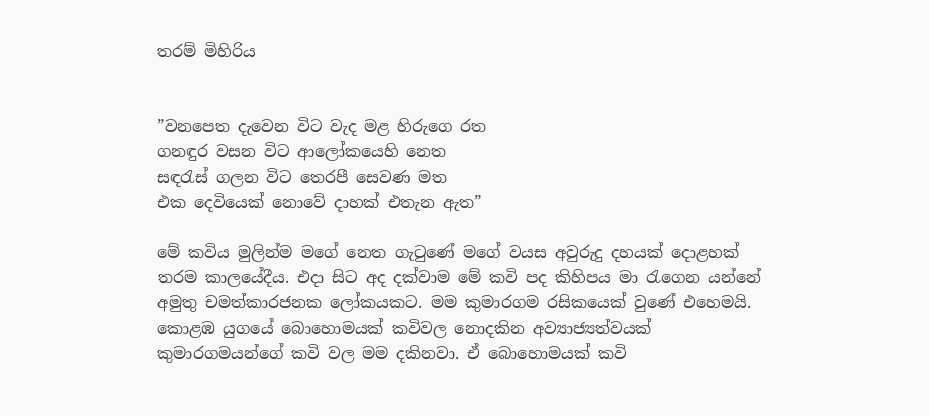තරම් මිහිරිය


”වනපෙත දැවෙන විට වැද මළ හිරුගෙ රත
ගනඳුර වසන විට ආලෝකයෙහි නෙත
සඳරැස් ගලන විට තෙරපී සෙවණ මත
එක දෙවියෙක් නොවේ දාහක් එතැන ඇත”

මේ කවිය මුලින්ම මගේ නෙත ගැටුණේ මගේ වයස අවුරුදු දහයක් දොළහක් තරම කාලයේදීය. එදා සිට අද දක්වාම මේ කවි පද කිහිපය මා රැගෙන යන්නේ අමුතු චමත්කාරජනක ලෝකයකට. මම කුමාරගම රසිකයෙක් වුණේ එහෙමයි.
කොළඹ යුගයේ බොහොමයක් කවිවල නොදකින අව්‍යාජ්‍යත්වයක් කුමාරගමයන්ගේ කවි වල මම දකිනවා. ඒ බොහොමයක් කවි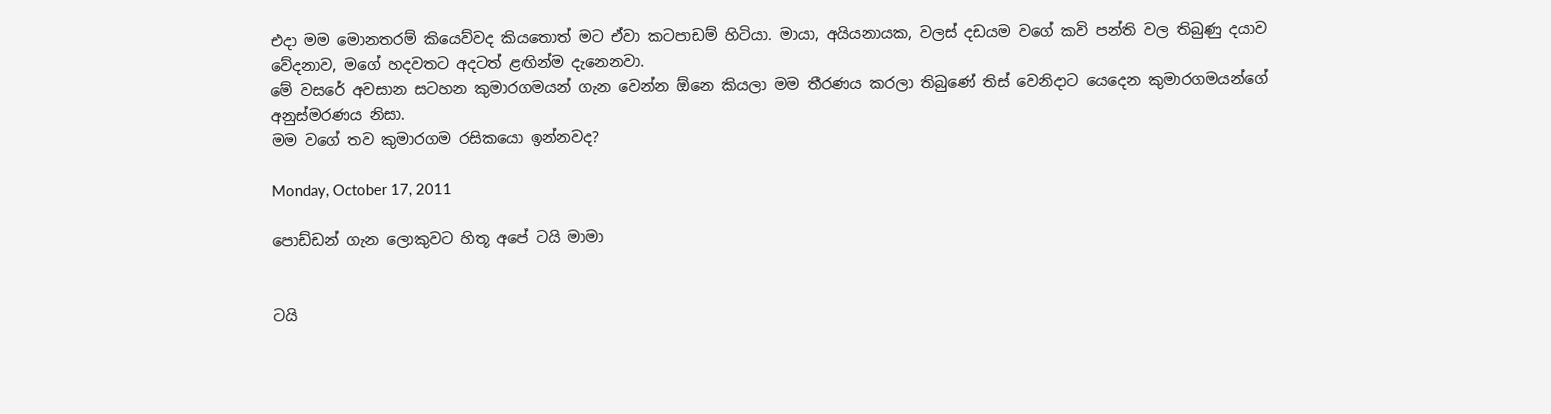එදා මම මොනතරම් කියෙව්වද කියතොත් මට ඒවා කටපාඩම් හිටියා. මායා, අයියනායක, වලස් දඩයම වගේ කවි පන්ති වල තිබුණු දයාව වේදනාව, මගේ හදවතට අදටත් ළඟින්ම දැනෙනවා.
මේ වසරේ අවසාන සටහන කුමාරගමයන් ගැන වෙන්න ඕනෙ කියලා මම තීරණය කරලා තිබුණේ තිස් වෙනිදාට යෙදෙන කුමාරගමයන්ගේ අනුස්මරණය නිසා.
මම වගේ තව කුමාරගම රසිකයො ඉන්නවද?

Monday, October 17, 2011

පොඩ්ඩන් ගැන ලොකුවට හිතූ අපේ ටයි මාමා


ටයි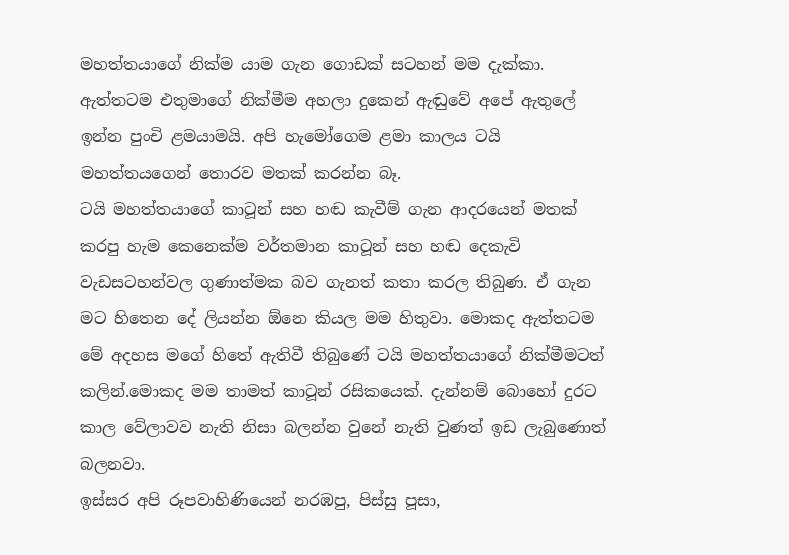මහත්තයාගේ නික්ම යාම ගැන ගොඩක් සටහන් මම දැක්කා. ඇත්තටම එතුමාගේ නික්මීම අහලා දුකෙන් ඇඬුවේ අපේ ඇතුලේ ඉන්න පුංචි ළමයාමයි. අපි හැමෝගෙම ළමා කාලය ටයි මහත්තයගෙන් තොරව මතක් කරන්න බෑ.
ටයි මහත්තයාගේ කාටූන් සහ හඬ කැවීම් ගැන ආදරයෙන් මතක් කරපු හැම කෙනෙක්ම වර්තමාන කාටූන් සහ හඬ දෙකැවි වැඩසටහන්වල ගුණාත්මක බව ගැනත් කතා කරල තිබුණ. ඒ ගැන මට හිතෙන දේ ලියන්න ඕනෙ කියල මම හිතුවා. මොකද ඇත්තටම මේ අදහස මගේ හිතේ ඇතිවී තිබුණේ ටයි මහත්තයාගේ නික්මීමටත් කලින්.මොකද මම තාමත් කාටූන් රසිකයෙක්. දැන්නම් බොහෝ දුරට කාල වේලාවව නැති නිසා බලන්න වුනේ නැති වුණත් ඉඩ ලැබුණොත් බලනවා.
ඉස්සර අපි රූපවාහිණියෙන් නරඹපු, පිස්සු පූසා,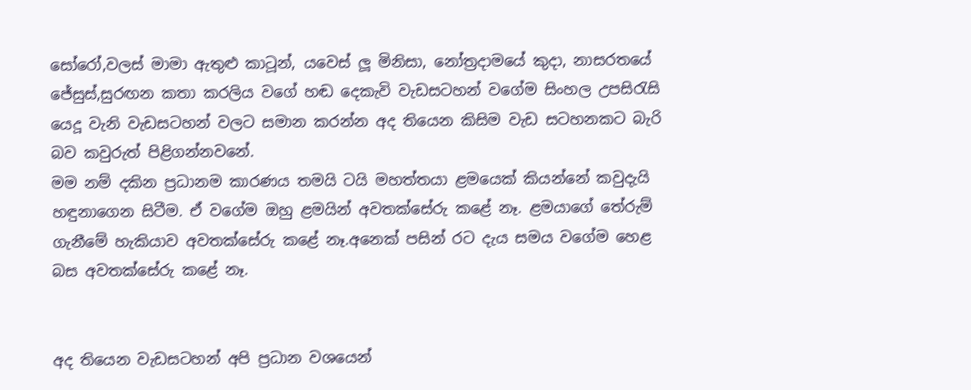සෝරෝ,වලස් මාමා ඇතුළු කාටූන්, යවෙස් ලූ මිනිසා, නෝත්‍රදාමයේ කුදා, නාසරතයේ ජේසුස්,සුරඟන කතා කරලිය වගේ හඬ දෙකැවි වැඩසටහන් වගේම සිංහල උපසිරැසි යෙදූ වැනි වැඩසටහන් වලට සමාන කරන්න අද තියෙන කිසිම වැඩ සටහනකට බැරි බව කවුරුත් පිළිගන්නවනේ.
මම නම් දකින ප්‍රධානම කාරණය තමයි ටයි මහත්තයා ළමයෙක් කියන්නේ කවුදැයි හඳුනාගෙන සිටීම. ඒ වගේම ඔහු ළමයින් අවතක්සේරු කළේ නෑ. ළමයාගේ තේරුම් ගැනීමේ හැකියාව අවතක්සේරු කළේ නෑ.අනෙක් පසින් රට දැය සමය වගේම හෙළ බස අවතක්සේරු කළේ නෑ.


අද තියෙන වැඩසටහන් අපි ප්‍රධාන වශයෙන්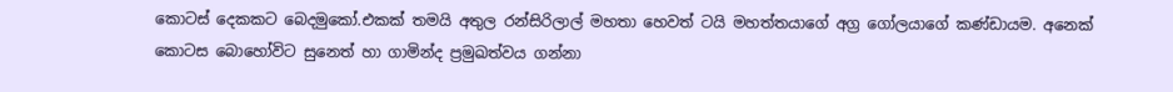කොටස් දෙකකට බෙදමුකෝ.එකක් තමයි අතුල රන්සිරිලාල් මහතා හෙවත් ටයි මහත්තයාගේ අග්‍ර ගෝලයාගේ කණ්ඩායම. අනෙක් කොටස බොහෝවිට සුනෙත් හා ගාමින්ද ප්‍රමුඛත්වය ගන්නා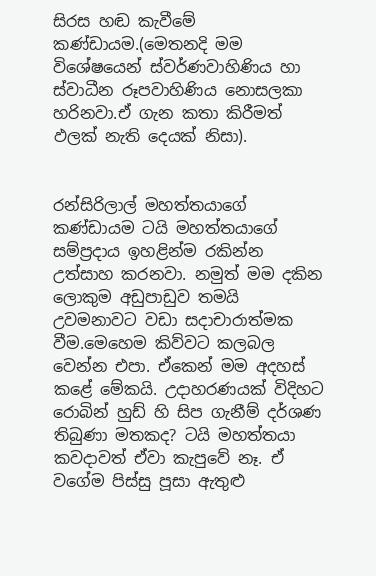සිරස හඬ කැවීමේ කණ්ඩායම.(මෙතනදි මම විශේෂයෙන් ස්වර්ණවාහිණිය හා ස්වාධීන රූපවාහිණිය නොසලකා හරිනවා.ඒ ගැන කතා කිරීමත් ඵලක් නැති දෙයක් නිසා).


රන්සිරිලාල් මහත්තයාගේ කණ්ඩායම ටයි මහත්තයාගේ සම්ප්‍රදාය ඉහළින්ම රකින්න උත්සාහ කරනවා. නමුත් මම දකින ලොකුම අඩුපාඩුව තමයි උවමනාවට වඩා සදාචාරාත්මක වීම.මෙහෙම කිව්වට කලබල වෙන්න එපා. ඒකෙන් මම අදහස් කළේ මේකයි. උදාහරණයක් විදිහට රොබින් හුඩ් හි සිප ගැනීම් දර්ශණ තිබුණා මතකද? ටයි මහත්තයා කවදාවත් ඒවා කැපුවේ නෑ. ඒ වගේම පිස්සු පූසා ඇතුළු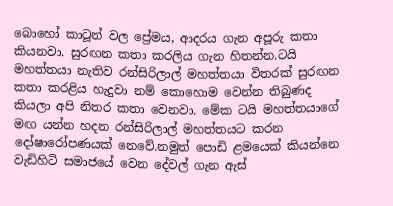බොහෝ කාටූන් වල ප්‍රේමය, ආදරය ගැන අපූරු කතා කියනවා. සුරඟන කතා කරලිය ගැන හිතන්න.ටයි මහත්තයා නැතිව රන්සිරිලාල් මහත්තයා විතරක් සුරඟන කතා කරළිය හැදුවා නම් කොහොම වෙන්න තිබුණද කියලා අපි නිතර කතා වෙනවා. මේක ටයි මහත්තයාගේ මඟ යන්න හදන රන්සිරිලාල් මහත්තයට කරන දෝෂාරෝපණයක් නෙවේ.නමුත් පොඩි ළමයෙක් කියන්නෙ වැඩිහිටි සමාජයේ වෙන දේවල් ගැන ඇස්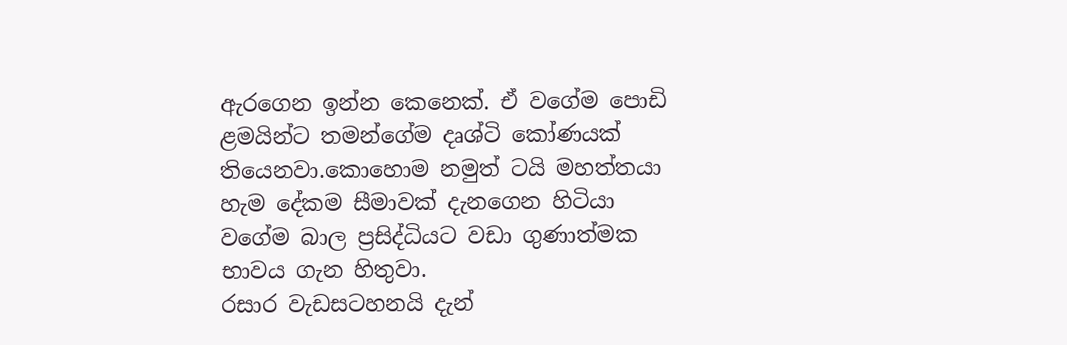ඇරගෙන ඉන්න කෙනෙක්. ඒ වගේම පොඩි ළමයින්ට තමන්ගේම දෘශ්ටි කෝණයක් තියෙනවා.කොහොම නමුත් ටයි මහත්තයා හැම දේකම සීමාවක් දැනගෙන හිටියා වගේම බාල ප්‍රසිද්ධියට වඩා ගුණාත්මක භාවය ගැන හිතුවා.
රසාර වැඩසටහනයි දැන්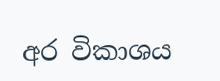අර විකාශය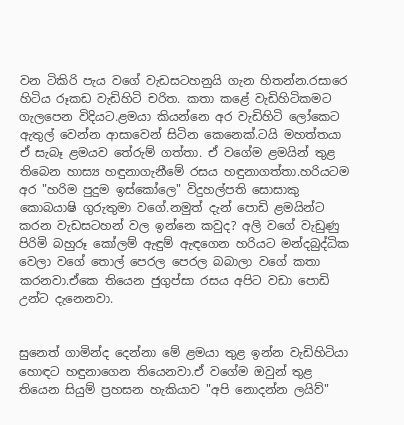වන ටිකිරි පැය වගේ වැඩසටහනුයි ගැන හිතන්න.රසාරෙ හිටිය රූකඩ වැඩිහිටි චරිත. කතා කළේ වැඩිහිටිකමට ගැලපෙන විදියට.ළමයා කියන්නෙ අර වැඩිහිටි ලෝකෙට ඇතුල් වෙන්න ආසාවෙන් සිටින කෙනෙක්.ටයි මහත්තයා ඒ සැබෑ ළමයව තේරුම් ගත්තා. ඒ වගේම ළමයින් තුළ තිබෙන හාස්‍ය හඳුනාගැනීමේ රසය හඳුනාගත්තා.හරියටම අර "හරිම පුදුම ඉස්කෝලෙ" විදුහල්පති සොසාකු කොබයාෂි ගුරුතුමා වගේ.නමුත් දැන් පොඩි ළමයින්ට කරන වැඩසටහන් වල ඉන්නෙ කවුද? අලි වගේ වැඩුණු පිරිමි බහුරූ කෝලම් ඇඳුම් ඇඳගෙන හරියට මන්දබුද්ධික වෙලා වගේ තොල් පෙරල පෙරල බබාලා වගේ කතා කරනවා.ඒකෙ තියෙන ජුගුප්සා රසය අපිට වඩා පොඩි උන්ට දැනෙනවා.


සුනෙත් ගාමින්ද දෙන්නා මේ ළමයා තුළ ඉන්න වැඩිහිටියා හොඳට හඳුනාගෙන තියෙනවා.ඒ වගේම ඔවුන් තුළ තියෙන සියුම් ප්‍රහසන හැකියාව "අපි නොදන්න ලයිව්"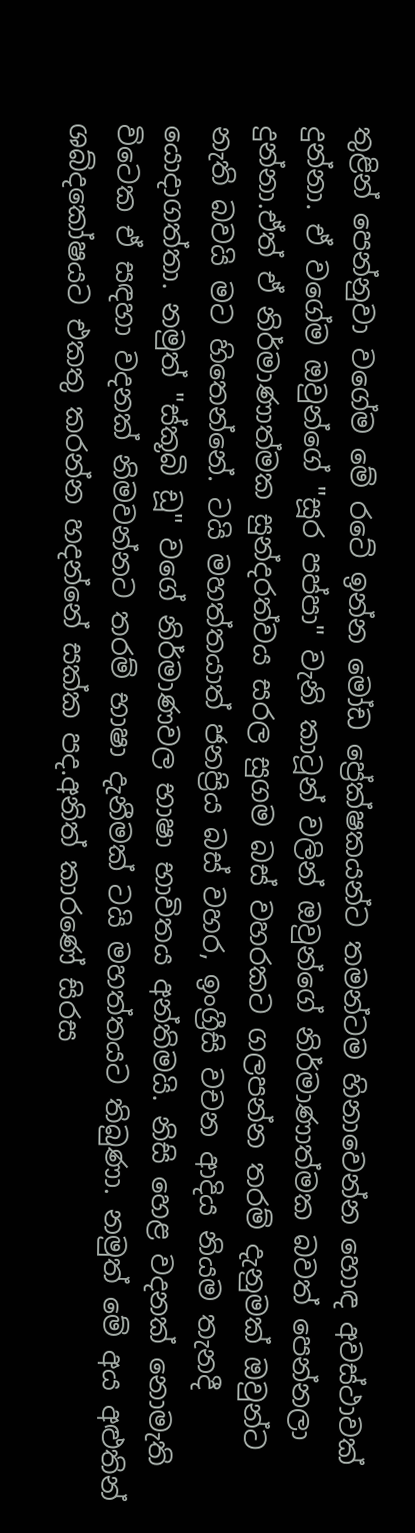තුළින් පෙන්නුවා වගේම මේ රටේ ඉන්න මෝඩ ප්‍රේක්ෂකයන්ට තමන්ටම හිනාවෙන්න හොඳ අවස්ථාවක් දුන්නා. ඒ වගේම ඔවුන්ගේ "සූර පප්පා" වැනි කාටූන් වලින් ඔවුන්ගේ නිර්මාණාත්මක බවත් පෙන්නලා දුන්නා.ඒත් ඒ නිර්මාණාත්මක සුන්දරත්වය සරල සුගම බස් වහරකට ගලපන්න තරම් දැනුමක් ඔවුන්ට නැති බවයි මට හිතෙන්නේ. ටයි මහත්තයාත් ජනප්‍රිය බස් වහර, ඉංග්‍රීසි වචන ආදිය නියම තැනදී යොදාගත්තා. නමුත් "ස්කූබි ඩූ" වගේ නිර්මාණවල භාෂා භාවිතය අන්තිමයි. නිසි හෙළ වදනක් නොමැති විටෙක ඒ සඳහා වදනක් නිමවන්නට තරම් භාෂා දැනීමක් ටයි මහත්තයට තිබුණා. නමුත් මේ අය අළුතින් ශබ්දකෝෂයට එකතු කරන්න හදන්නේ සක්ක පද.අනිත් කාරණේ සිරස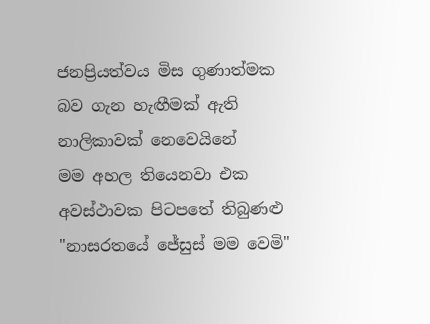ජනප්‍රියත්වය මිස ගුණාත්මක බව ගැන හැඟීමක් ඇති නාලිකාවක් නෙවෙයිනේ
මම අහල තියෙනවා එක අවස්ථාවක පිටපතේ තිබුණළු "නාසරතයේ ජේසුස් මම වෙමි"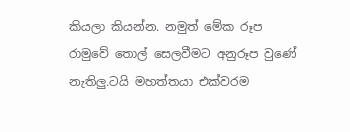කියලා කියන්න. නමුත් මේක රූප රාමුවේ තොල් සෙලවීමට අනුරූප වුණේ නැතිලු.ටයි මහත්තයා එක්වරම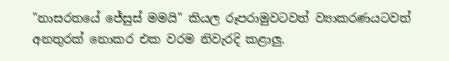"නාසරතයේ ජේසුස් මමයි" කියල රූපරාමුවටවත් ව්‍යාකරණයටවත් අනතුරක් නොකර එක වරම නිවැරදි කළාලු.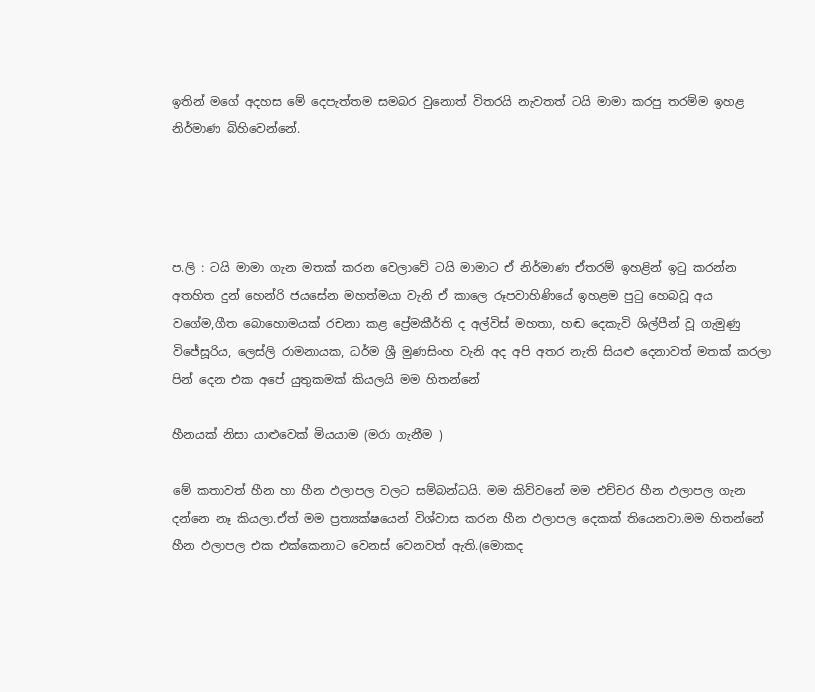ඉතින් මගේ අදහස මේ දෙපැත්තම සමබර වුනොත් විතරයි නැවතත් ටයි මාමා කරපු තරම්ම ඉහළ නිර්මාණ බිහිවෙන්නේ.




ප.ලි : ටයි මාමා ගැන මතක් කරන වෙලාවේ ටයි මාමාට ඒ නිර්මාණ ඒතරම් ඉහළින් ඉටු කරන්න අතහිත දුන් හෙන්රි ජයසේන මහත්මයා වැනි ඒ කාලෙ රූපවාහිණියේ ඉහළම පුටු හෙබවූ අය වගේම,ගීත බොහොමයක් රචනා කළ ප්‍රේමකීර්ති ද අල්විස් මහතා, හඬ දෙකැවි ශිල්පීන් වූ ගැමුණු විජේසූරිය, ලෙස්ලි රාමනායක, ධර්ම ශ්‍රී මුණසිංහ වැනි අද අපි අතර නැති සියළු දෙනාවත් මතක් කරලා පින් දෙන එක අපේ යුතුකමක් කියලයි මම හිතන්නේ

හීනයක් නිසා යාළුවෙක් මියයාම (මරා ගැනීම )

මේ කතාවත් හීන හා හීන ඵලාපල වලට සම්බන්ධයි. මම කිව්වනේ මම එච්චර හීන ඵලාපල ගැන දන්නෙ නෑ කියලා.ඒත් මම ප්‍රත්‍යක්ෂයෙන් විශ්වාස කරන හීන ඵලාපල දෙකක් තියෙනවා.මම හිතන්නේ හීන ඵලාපල එක එක්කෙනාට වෙනස් වෙනවත් ඇති.(මොකද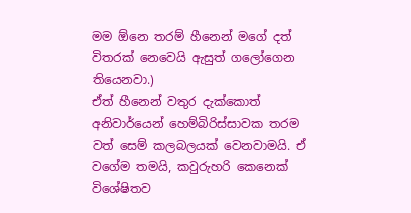මම ඕනෙ තරම් හීනෙන් මගේ දත් විතරක් නෙවෙයි ඇසුත් ගලෝගෙන තියෙනවා.)
ඒත් හීනෙන් වතුර දැක්කොත් අනිවාර්යෙන් හෙම්බිරිස්සාවක තරම වත් සෙම් කලබලයක් වෙනවාමයි. ඒ වගේම තමයි, කවුරුහරි කෙනෙක් විශේෂිතව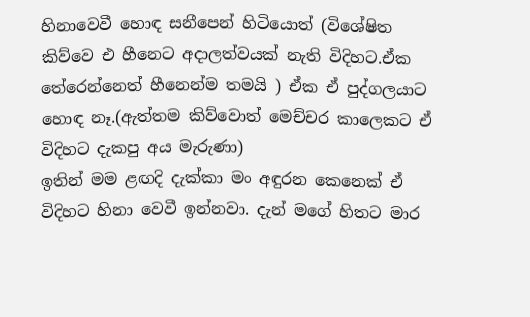හිනාවෙවී හොඳ සනීපෙන් හිටියොත් (විශේෂිත කිව්වෙ එ හීනෙට අදාලත්වයක් නැති විදිහට.ඒක තේරෙන්නෙත් හීනෙන්ම තමයි ) ඒක ඒ පුද්ගලයාට හොඳ නෑ.(ඇත්තම කිව්වොත් මෙච්චර කාලෙකට ඒ විදිහට දැකපු අය මැරුණා)
ඉතින් මම ළඟදි දැක්කා මං අඳුරන කෙනෙක් ඒ විදිහට හිනා වෙවී ඉන්නවා. දැන් මගේ හිතට මාර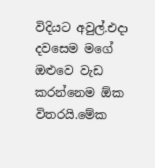විදියට අවුල්.එදා දවසෙම මගේ ඔළුවෙ වැඩ කරන්නෙම ඕක විතරයි.මේක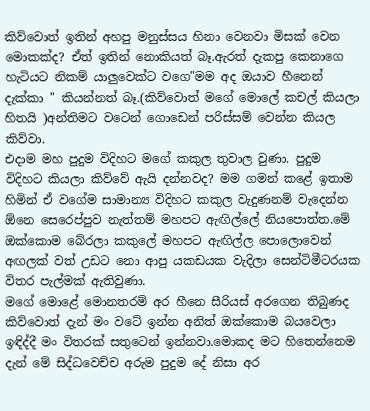කිව්වොත් ඉතින් අහපු මනුස්සය හිනා වෙනවා මිසක් වෙන මොකක්ද? ඒත් ඉතින් නොකියත් බෑ.ඇරත් දැකපු කෙනාගෙ හැටියට නිකම් යාලුවෙක්ට වගෙ"මම අද ඔයාව හීනෙන් දැක්කා " කියන්නත් බෑ.(කිව්වොත් මගේ මොලේ කචල් කියලා හිතයි )අන්තිමට වටෙන් ගොඩෙන් පරිස්සම් වෙන්න කියල කිව්වා.
එදාම මහ පුදුම විදිහට මගේ කකුල තුවාල වුණා. පුදුම විදිහට කියලා කිව්වේ ඇයි දන්නවද? මම ගමන් කළේ ඉතාම හිමින් ඒ වගේම සාමාන්‍ය විදිහට කකුල වැදුණනම් වැදෙන්න ඕනෙ සෙරෙප්පුව නැත්තම් මහපට ඇඟිල්ලේ නියපොත්ත.මේ ඔක්කොම බේරලා කකුලේ මහපට ඇඟිල්ල පොලොවෙන් අඟලක් වත් උඩට නො ආපු යකඩයක වැදිලා සෙන්ටිමීටරයක විතර පැල්මක් ඇතිවුණා.
මගේ මොළේ මොනතරම් අර හීනෙ සීරියස් අරගෙන තිබුණද කිව්වොත් දැන් මං වටේ ඉන්න අනිත් ඔක්කොම බයවෙලා ඉඳිද්දී මං විතරක් සතුටෙන් ඉන්නවා.මොකද මට හිතෙන්නෙම දැන් මේ සිද්ධවෙච්ච අරුම පුදුම දේ නිසා අර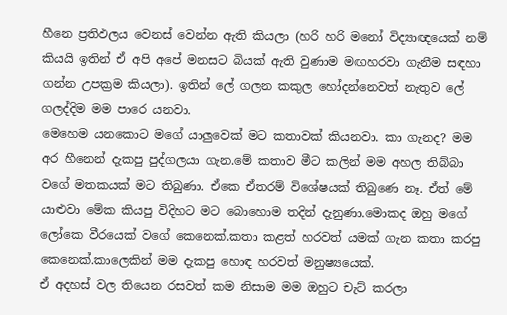හීනෙ ප්‍රතිඵලය වෙනස් වෙන්න ඇති කියලා (හරි හරි මනෝ විද්‍යාඥයෙක් නම් කියයි ඉතින් ඒ අපි අපේ මනසට බියක් ඇති වුණාම මඟහරවා ගැනීම සඳහා ගන්න උපක්‍රම කියලා). ඉතින් ලේ ගලන කකුල හෝදන්නෙවත් නැතුව ලේ ගලද්දිම මම පාරෙ යනවා.
මෙහෙම යනකොට මගේ යාලුවෙක් මට කතාවක් කියනවා. කා ගැනද? මම අර හීනෙන් දැකපු පුද්ගලයා ගැන.මේ කතාව මීට කලින් මම අහල තිබ්බා වගේ මතකයක් මට තිබුණා. ඒකෙ ඒතරම් විශේෂයක් තිබුණෙ නෑ. ඒත් මේ යාළුවා මේක කියපු විදිහට මට බොහොම තදින් දැනුණා.මොකද ඔහු මගේ ලෝකෙ වීරයෙක් වගේ කෙනෙක්.කතා කළත් හරවත් යමක් ගැන කතා කරපු කෙනෙක්.කාලෙකින් මම දැකපු හොඳ හරවත් මනුෂ්‍යයෙක්.
ඒ අදහස් වල තියෙන රසවත් කම නිසාම මම ඔහුට චැට් කරලා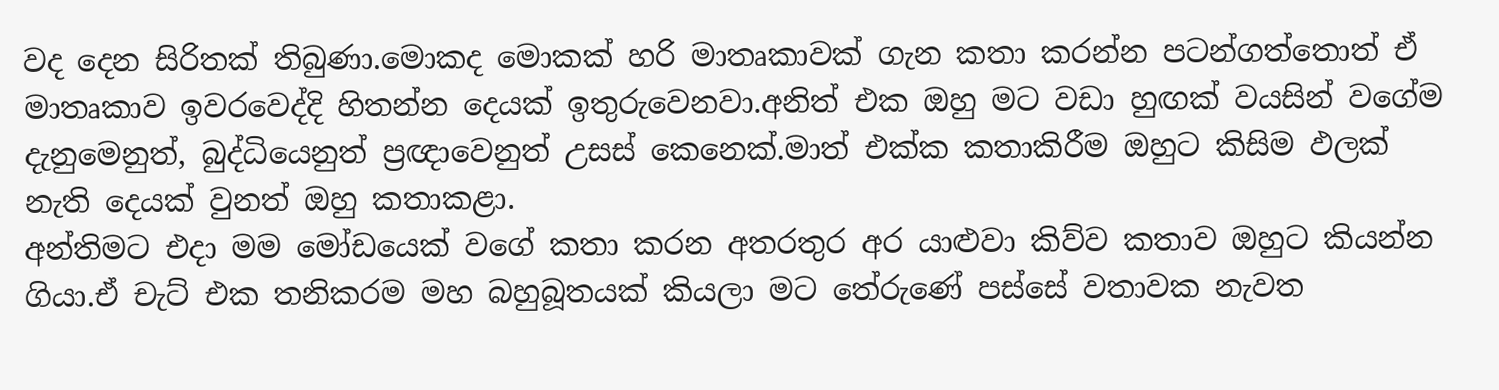වද දෙන සිරිතක් තිබුණා.මොකද මොකක් හරි මාතෘකාවක් ගැන කතා කරන්න පටන්ගත්තොත් ඒ මාතෘකාව ඉවරවෙද්දි හිතන්න දෙයක් ඉතුරුවෙනවා.අනිත් එක ඔහු මට වඩා හුඟක් වයසින් වගේම දැනුමෙනුත්, බුද්ධියෙනුත් ප්‍රඥාවෙනුත් උසස් කෙනෙක්.මාත් එක්ක කතාකිරීම ඔහුට කිසිම ඵලක් නැති දෙයක් වුනත් ඔහු කතාකළා.
අන්තිමට එදා මම මෝඩයෙක් වගේ කතා කරන අතරතුර අර යාළුවා කිව්ව කතාව ඔහුට කියන්න ගියා.ඒ චැට් එක තනිකරම මහ බහුබූතයක් කියලා මට තේරුණේ පස්සේ වතාවක නැවත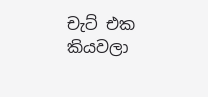චැට් එක කියවලා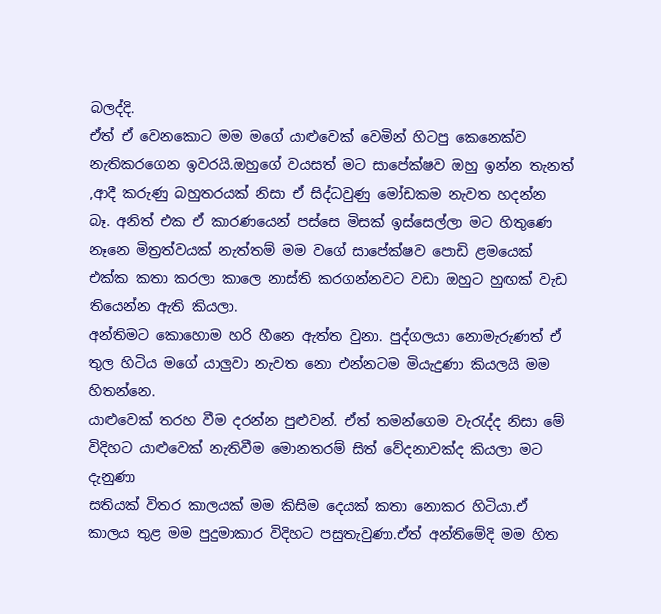බලද්දි.
ඒත් ඒ වෙනකොට මම මගේ යාළුවෙක් වෙමින් හිටපු කෙනෙක්ව නැතිකරගෙන ඉවරයි.ඔහුගේ වයසත් මට සාපේක්ෂව ඔහු ඉන්න තැනත් ,ආදී කරුණු බහුතරයක් නිසා ඒ සිද්ධවුණු මෝඩකම නැවත හදන්න බෑ. අනිත් එක ඒ කාරණයෙන් පස්සෙ මිසක් ඉස්සෙල්ලා මට හිතුණෙ නෑනෙ මිත්‍රත්වයක් නැත්තම් මම වගේ සාපේක්ෂව පොඩි ළමයෙක් එක්ක කතා කරලා කාලෙ නාස්ති කරගන්නවට වඩා ඔහුට හුඟක් වැඩ තියෙන්න ඇති කියලා.
අන්තිමට කොහොම හරි හීනෙ ඇත්ත වුනා. පුද්ගලයා නොමැරුණත් ඒ තුල හිටිය මගේ යාලුවා නැවත නො එන්නටම මියැදුණා කියලයි මම හිතන්නෙ.
යාළුවෙක් තරහ වීම දරන්න පුළුවන්. ඒත් තමන්ගෙම වැරැද්ද නිසා මේ විදිහට යාළුවෙක් නැතිවීම මොනතරම් සිත් වේදනාවක්ද කියලා මට දැනුණා
සතියක් විතර කාලයක් මම කිසිම දෙයක් කතා නොකර හිටියා.ඒ කාලය තුළ මම පුදුමාකාර විදිහට පසුතැවුණා.ඒත් අන්තිමේදි මම හිත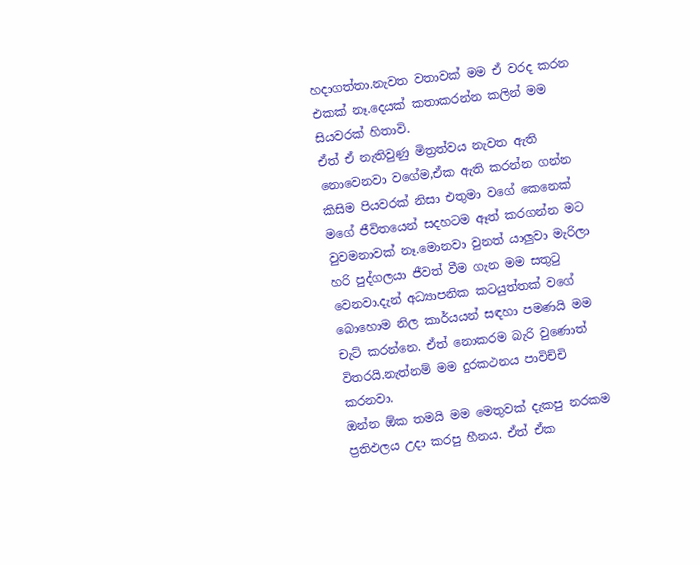හදාගත්තා.නැවත වතාවක් මම ඒ වරද කරන එකක් නෑ.දෙයක් කතාකරන්න කලින් මම සියවරක් හිතාවි.
ඒත් ඒ නැතිවුණු මිත්‍රත්වය නැවත ඇති නොවෙනවා වගේම,ඒක ඇති කරන්න ගන්න කිසිම පියවරක් නිසා එතුමා වගේ කෙනෙක් මගේ ජීවිතයෙන් සදහටම ඈත් කරගන්න මට වුවමනාවක් නෑ.මොනවා වුනත් යාලුවා මැරිලා හරි පුද්ගලයා ජීවත් වීම ගැන මම සතුටු වෙනවා.දැන් අධ්‍යාපනික කටයුත්තක් වගේ බොහොම නිල කාර්යයන් සඳහා පමණයි මම චැට් කරන්නෙ. ඒත් නොකරම බැරි වුණොත් විතරයි.නැත්නම් මම දුරකථනය පාවිච්චි කරනවා.
ඔන්න ඕක තමයි මම මෙතුවක් දැකපු නරකම ප්‍රතිඵලය උදා කරපු හීනය. ඒත් ඒක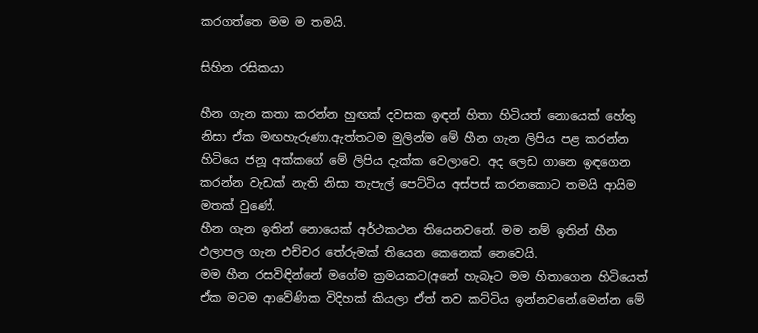කරගත්තෙ මම ම තමයි.

සිහින රසිකයා

හීන ගැන කතා කරන්න හුඟක් දවසක ඉඳන් හිතා හිටියත් නොයෙක් හේතු නිසා ඒක මඟහැරුණා.ඇත්තටම මුලින්ම මේ හීන ගැන ලිපිය පළ කරන්න හිටියෙ ජනූ අක්කගේ මේ ලිපිය දැක්ක වෙලාවෙ. අද ලෙඩ ගානෙ ඉඳගෙන කරන්න වැඩක් නැති නිසා තැපැල් පෙට්ටිය අස්පස් කරනකොට තමයි ආයිම මතක් වුණේ.
හීන ගැන ඉතින් නොයෙක් අර්ථකථන තියෙනවනේ. මම නම් ඉතින් හීන ඵලාපල ගැන එච්චර තේරුමක් තියෙන කෙනෙක් නෙවෙයි.
මම හීන රසවිඳින්නේ මගේම ක්‍රමයකට(අනේ හැබෑට මම හිතාගෙන හිටියෙත් ඒක මටම ආවේණික විදිහක් කියලා ඒත් තව කට්ටිය ඉන්නවනේ.මෙන්න මේ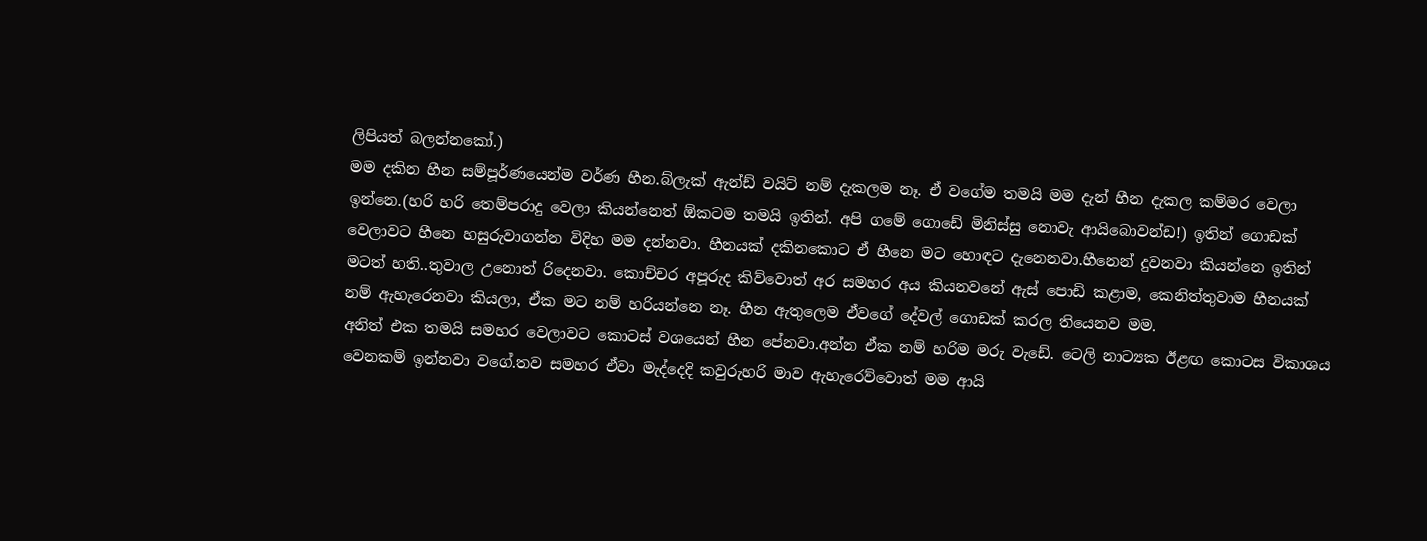ලිපියත් බලන්නකෝ.)
මම දකින හීන සම්පූර්ණයෙන්ම වර්ණ හීන.බ්ලැක් ඇන්ඩ් වයිට් නම් දැකලම නෑ. ඒ වගේම තමයි මම දැන් හීන දැකල කම්මර වෙලා ඉන්නෙ.(හරි හරි තෙම්පරාදු වෙලා කියන්නෙත් ඕකටම තමයි ඉතින්. අපි ගමේ ගොඩේ මිනිස්සු නොවැ ආයිබොවන්ඩ!) ඉතින් ගොඩක් වෙලාවට හීනෙ හසුරුවාගන්න විදිහ මම දන්නවා. හීනයක් දකිනකොට ඒ හීනෙ මට හොඳට දැනෙනවා.හීනෙන් දුවනවා කියන්නෙ ඉතින් මටත් හති..තුවාල උනොත් රිදෙනවා. කොච්චර අපූරුද කිව්වොත් අර සමහර අය කියනවනේ ඇස් පොඩි කළාම, කෙනිත්තුවාම හීනයක් නම් ඇහැරෙනවා කියලා, ඒක මට නම් හරියන්නෙ නෑ. හීන ඇතුලෙම ඒවගේ දේවල් ගොඩක් කරල තියෙනව මම.
අනිත් එක තමයි සමහර වෙලාවට කොටස් වශයෙන් හීන පේනවා.අන්න ඒක නම් හරිම මරු වැඩේ. ටෙලි නාට්‍යක ඊළඟ කොටස විකාශය වෙනකම් ඉන්නවා වගේ.තව සමහර ඒවා මැද්දෙදි කවුරුහරි මාව ඇහැරෙව්වොත් මම ආයි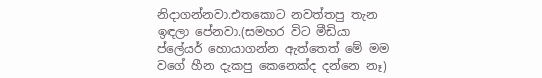නිදාගන්නවා.එතකොට නවත්තපු තැන ඉඳලා පේනවා.(සමහර විට මීඩියා ප්ලේයර් හොයාගන්න ඇත්තෙත් මේ මම වගේ හීන දැකපු කෙනෙක්ද දන්නෙ නෑ)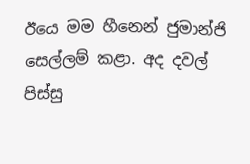ඊයෙ මම හීනෙන් ජුමාන්ජි සෙල්ලම් කළා. අද දවල් පිස්සු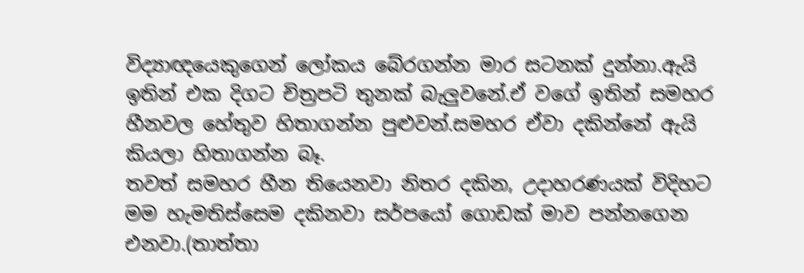විද්‍යාඥයෙකුගෙන් ලෝකය බේරගන්න මාර සටනක් දුන්නා.ඇයි ඉතින් එක දිගට චිත්‍රපටි තුනක් බැලුවනේ.ඒ වගේ ඉතින් සමහර හීනවල හේතුව හිතාගන්න පුළුවන්.සමහර ඒවා දකින්නේ ඇයි කියලා හිතාගන්න බෑ.
තවත් සමහර හීන තියෙනවා නිතර දකින, උදාහරණයක් විදිහට මම හැමතිස්සෙම දකිනවා සර්පයෝ ගොඩක් මාව පන්නගෙන එනවා.(තාත්තා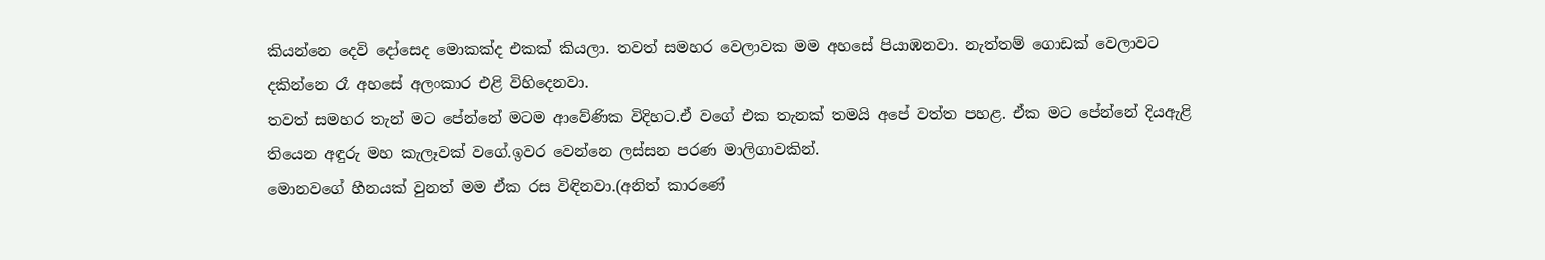කියන්නෙ දෙවි දෝසෙද මොකක්ද එකක් කියලා. තවත් සමහර වෙලාවක මම අහසේ පියාඹනවා. නැත්තම් ගොඩක් වෙලාවට දකින්නෙ රෑ අහසේ අලංකාර එළි විහිදෙනවා.
තවත් සමහර තැන් මට පේන්නේ මටම ආවේණික විදිහට.ඒ වගේ එක තැනක් තමයි අපේ වත්ත පහළ. ඒක මට පේන්නේ දියඇළි තියෙන අඳුරු මහ කැලෑවක් වගේ.ඉවර වෙන්නෙ ලස්සන පරණ මාලිගාවකින්.
මොනවගේ හීනයක් වුනත් මම ඒක රස විඳිනවා.(අනිත් කාරණේ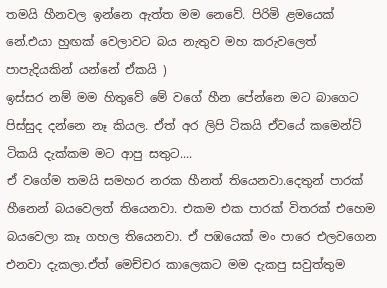තමයි හීනවල ඉන්නෙ ඇත්ත මම නෙවේ. පිරිමි ළමයෙක් නේ.එයා හුඟක් වෙලාවට බය නැතුව මහ කරුවලෙත් පාපැදියකින් යන්නේ ඒකයි )
ඉස්සර නම් මම හිතුවේ මේ වගේ හීන පේන්නෙ මට බාගෙට පිස්සුද දන්නෙ නෑ කියල. ඒත් අර ලිපි ටිකයි ඒවයේ කමෙන්ට් ටිකයි දැක්කම මට ආපු සතුට....
ඒ වගේම තමයි සමහර නරක හීනත් තියෙනවා.දෙතුන් පාරක් හීනෙන් බයවෙලත් තියෙනවා. එකම එක පාරක් විතරක් එහෙම බයවෙලා කෑ ගහල තියෙනවා. ඒ පඹයෙක් මං පාරෙ එලවගෙන එනවා දැකලා.ඒත් මෙච්චර කාලෙකට මම දැකපු සවුත්තුම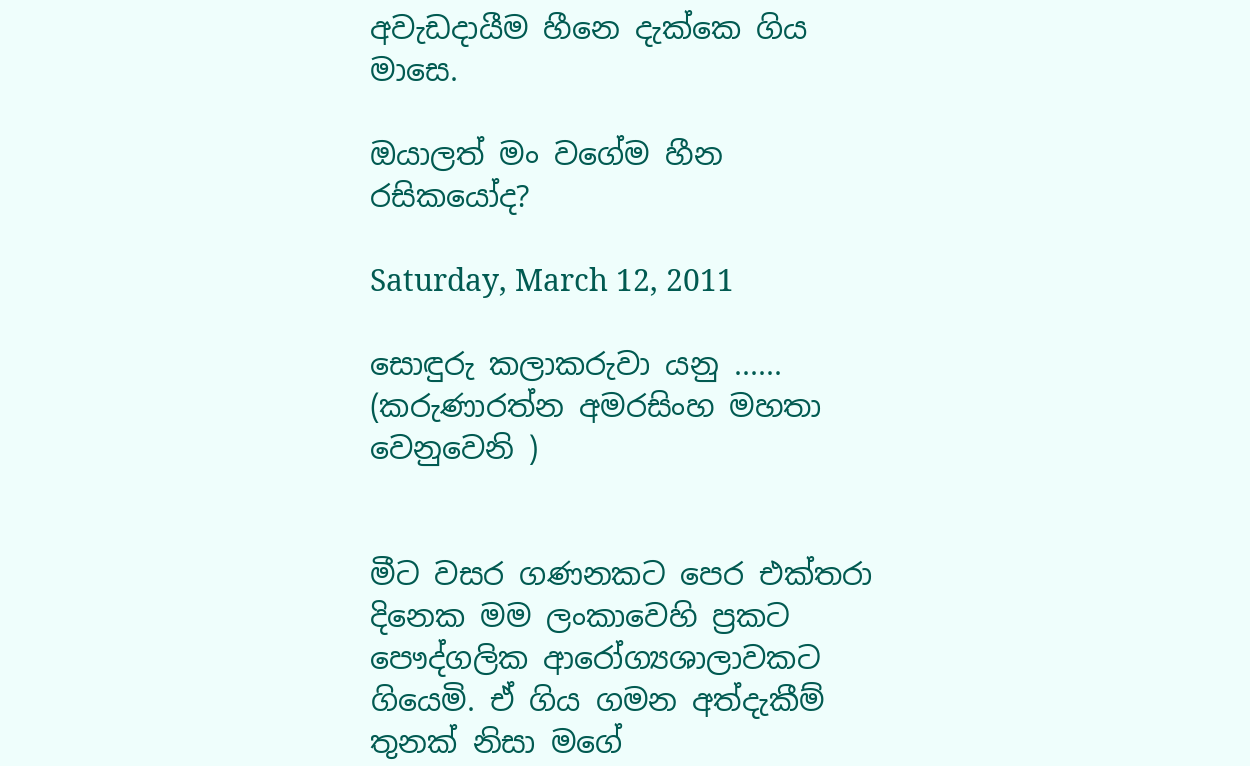අවැඩදායීම හීනෙ දැක්කෙ ගිය මාසෙ.

ඔයාලත් මං වගේම හීන රසිකයෝද?

Saturday, March 12, 2011

සොඳුරු කලාකරුවා යනු ...... (කරුණාරත්න අමරසිංහ මහතා වෙනුවෙනි )


මීට වසර ගණනකට පෙර එක්තරා දිනෙක මම ලංකාවෙහි ප්‍රකට පෞද්ගලික ආරෝග්‍යශාලාවකට ගියෙමි. ඒ ගිය ගමන අත්දැකීම් තුනක් නිසා මගේ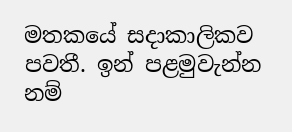මතකයේ සදාකාලිකව පවතී. ඉන් පළමුවැන්න නම්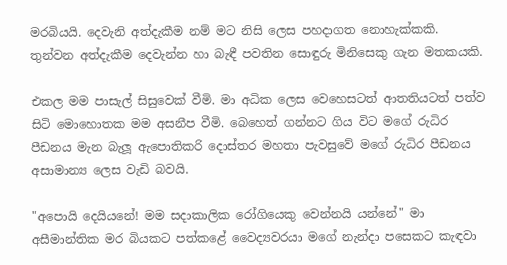මරබියයි. දෙවැනි අත්දැකීම නම් මට නිසි ලෙස පහදාගත නොහැක්කකි. තුන්වන අත්දැකීම දෙවැන්න හා බැඳී පවතින සොඳුරු මිනිසෙකු ගැන මතකයකි.

එකල මම පාසැල් සිසුවෙක් වීමි. මා අධික ලෙස වෙහෙසටත් ආතතියටත් පත්ව සිටි මොහොතක මම අසනීප වීමි. බෙහෙත් ගන්නට ගිය විට මගේ රුධිර පීඩනය මැන බැලූ ඇපොතිකරි දොස්තර මහතා පැවසුවේ මගේ රුධිර පීඩනය අසාමාන්‍ය ලෙස වැඩි බවයි.

"අපොයි දෙයියනේ! මම සදාකාලික රෝගියෙකු වෙන්නයි යන්නේ" මා අසීමාන්තික මර බියකට පත්කළේ වෛද්‍යවරයා මගේ නැන්දා පසෙකට කැඳවා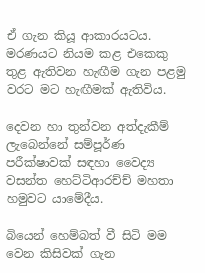ඒ ගැන කියූ ආකාරයටය. මරණයට නියම කළ එකෙකු තුළ ඇතිවන හැඟීම ගැන පළමු වරට මට හැඟීමක් ඇතිවිය.

දෙවන හා තුන්වන අත්දැකීම් ලැබෙන්නේ සම්පූර්ණ පරීක්ෂාවක් සඳහා වෛද්‍ය වසන්ත හෙට්ටිආරච්ච් මහතා හමුවට යාමේදීය.

බියෙන් හෙම්බත් වී සිටි මම වෙන කිසිවක් ගැන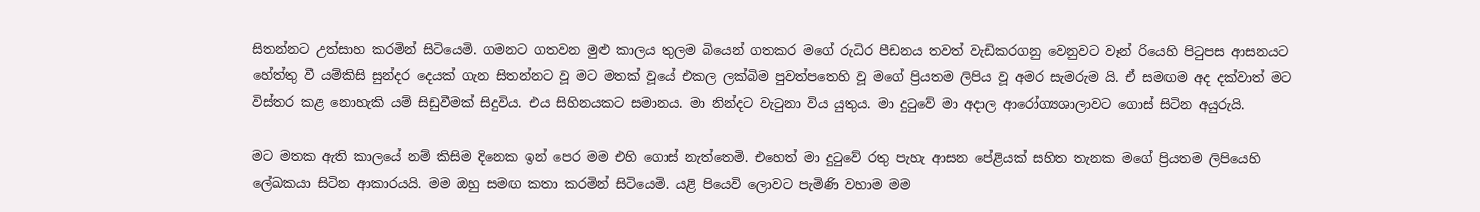සිතන්නට උත්සාහ කරමින් සිටියෙමි. ගමනට ගතවන මුළු කාලය තුලම බියෙන් ගතකර මගේ රුධිර පීඩනය තවත් වැඩිකරගනු වෙනුවට වෑන් රියෙහි පිටුපස ආසනයට හේත්තු වී යම්කිසි සුන්දර දෙයක් ගැන සිතන්නට වූ මට මතක් වූයේ එකල ලක්බිම පුවත්පතෙහි වූ මගේ ප්‍රියතම ලිපිය වූ අමර සැමරුම යි. ඒ සමඟම අද දක්වාත් මට විස්තර කළ නොහැකි යම් සිඩුවීමක් සිදුවිය. එය සිහිනයකට සමානය. මා නින්දට වැටුනා විය යුතුය. මා දුටුවේ මා අදාල ආරෝග්‍යශාලාවට ගොස් සිටින අයුරුයි.

මට මතක ඇති කාලයේ නම් කිසිම දිනෙක ඉන් පෙර මම එහි ගොස් නැත්තෙමි. එහෙත් මා දුටුවේ රතු පැහැ ආසන පේළියක් සහිත තැනක මගේ ප්‍රියතම ලිපියෙහි ලේඛකයා සිටින ආකාරයයි. මම ඔහු සමඟ කතා කරමින් සිටියෙමි. යළි පියෙවි ලොවට පැමිණි වහාම මම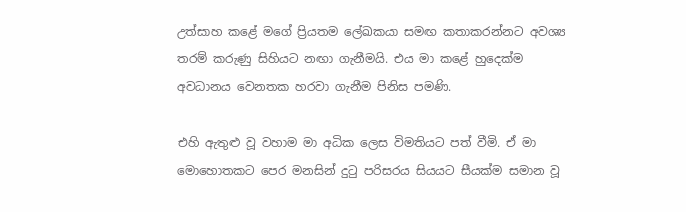උත්සාහ කළේ මගේ ප්‍රියතම ලේඛකයා සමඟ කතාකරන්නට අවශ්‍ය තරම් කරුණු සිහියට නඟා ගැනීමයි. එය මා කළේ හුදෙක්ම අවධානය වෙනතක හරවා ගැනීම පිනිස පමණි.

එහි ඇතුළු වූ වහාම මා අධික ලෙස විමතියට පත් වීමි. ඒ මා මොහොතකට පෙර මනසින් දුටු පරිසරය සියයට සීයක්ම සමාන වූ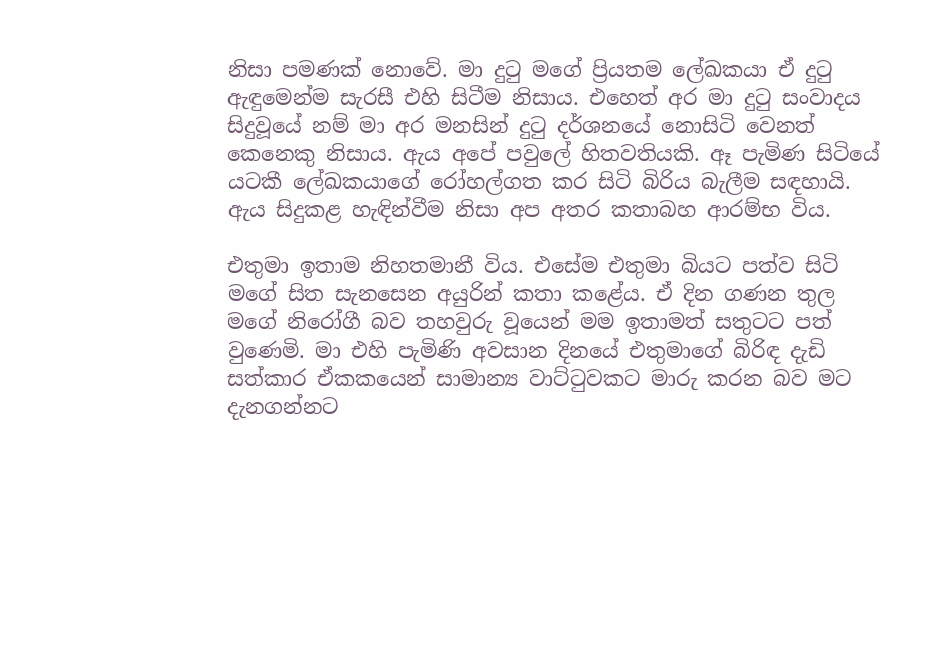නිසා පමණක් නොවේ. මා දුටු මගේ ප්‍රියතම ලේඛකයා ඒ දුටු ඇඳුමෙන්ම සැරසී එහි සිටීම නිසාය. එහෙත් අර මා දුටු සංවාදය සිදුවූයේ නම් මා අර මනසින් දුටු දර්ශනයේ නොසිටි වෙනත් කෙනෙකු නිසාය. ඇය අපේ පවුලේ හිතවතියකි. ඈ පැමිණ සිටියේ යටකී ලේඛකයාගේ රෝහල්ගත කර සිටි බිරිය බැලීම සඳහායි. ඇය සිදුකළ හැඳින්වීම නිසා අප අතර කතාබහ ආරම්භ විය.

එතුමා ඉතාම නිහතමානී විය. එසේම එතුමා බියට පත්ව සිටි මගේ සිත සැනසෙන අයුරින් කතා කළේය. ඒ දින ගණන තුල මගේ නිරෝගී බව තහවුරු වූයෙන් මම ඉතාමත් සතුටට පත් වුණෙමි. මා එහි පැමිණි අවසාන දිනයේ එතුමාගේ බිරිඳ දැඩි සත්කාර ඒකකයෙන් සාමාන්‍ය වාට්ටුවකට මාරු කරන බව මට දැනගන්නට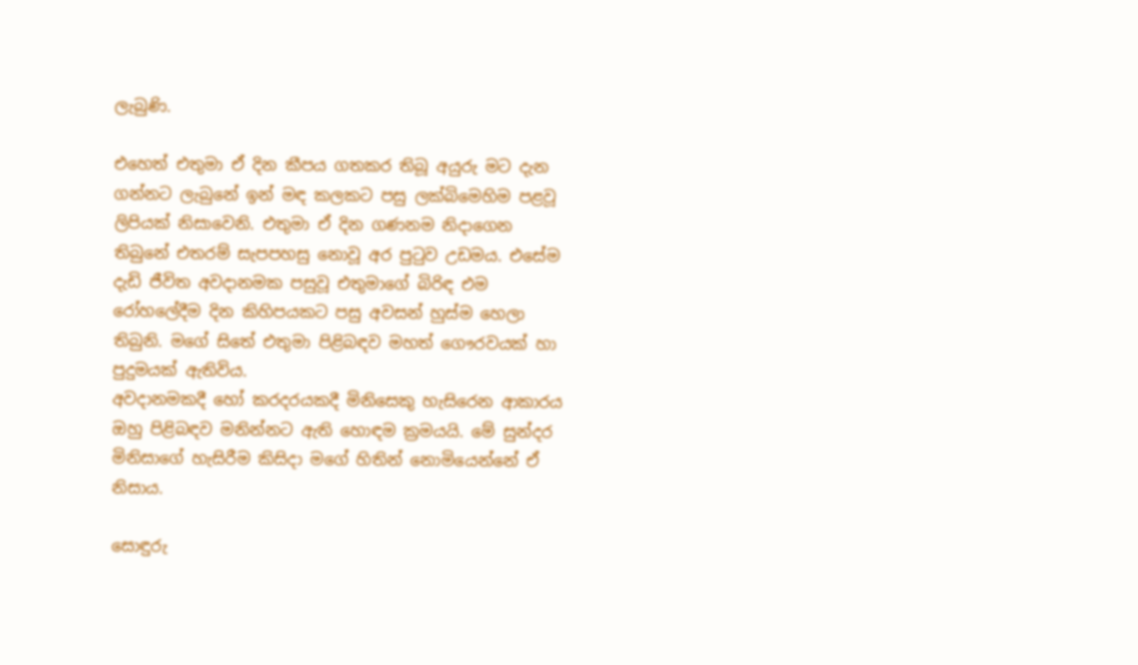ලැබුණි.

එහෙත් එතුමා ඒ දින කීපය ගතකර තිබූ අයුරු මට දැන ගන්නට ලැබුනේ ඉන් මඳ කලකට පසු ලක්බිමෙහිම පළවූ ලිපියක් නිසාවෙනි. එතුමා ඒ දින ගණනම නිදාගෙන තිබුනේ එතරම් සැපපහසු නොවූ අර පුටුව උඩමය. එසේම දැඩි ජීවිත අවදානමක පසුවූ එතුමාගේ බිරිඳ එම රෝහලේදීම දින කිහිපයකට පසු අවසන් හුස්ම හෙලා තිබුනි. මගේ සිතේ එතුමා පිළිබඳව මහත් ගෞරවයක් හා පුදුමයක් ඇතිවිය.
අවදානමකදී හෝ කරදරයකදී මිනිසෙකු හැසිරෙන ආකාරය ඔහු පිළිබඳව මනින්නට ඇති හොඳම ක්‍රමයයි. මේ සුන්දර මිනිසාගේ හැසිරීම කිසිදා මගේ හිතින් නොමියෙන්නේ ඒ නිසාය.

සොඳුරු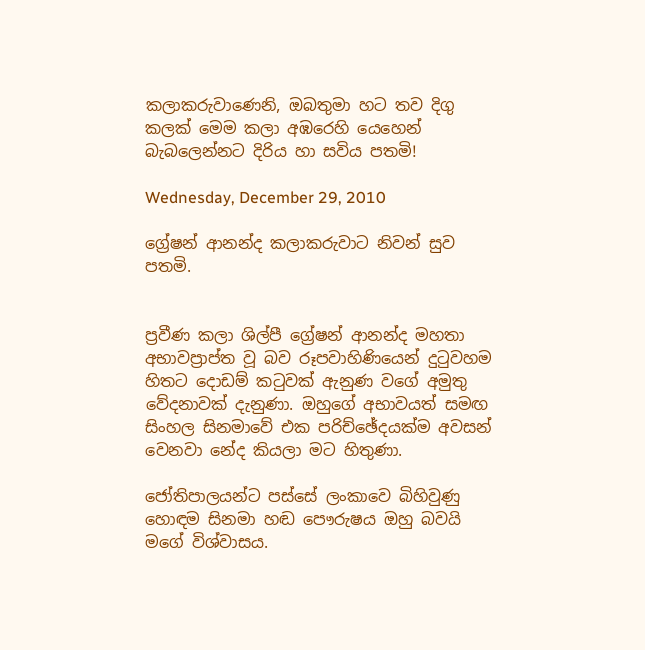කලාකරුවාණෙනි, ඔබතුමා හට තව දිගු කලක් මෙම කලා අඹරෙහි යෙහෙන් බැබලෙන්නට දිරිය හා සවිය පතමි!

Wednesday, December 29, 2010

ග්‍රේෂන් ආනන්ද කලාකරුවාට නිවන් සුව පතමි.


ප්‍රවීණ කලා ශිල්පී ග්‍රේෂන් ආනන්ද මහතා අභාවප්‍රාප්ත වූ බව රූපවාහිණියෙන් දුටුවහම හිතට දොඩම් කටුවක් ඇනුණ වගේ අමුතු වේදනාවක් දැනුණා. ඔහුගේ අභාවයත් සමඟ සිංහල සිනමාවේ එක පරිච්ඡේදයක්ම අවසන් වෙනවා නේද කියලා මට හිතුණා.

ජෝතිපාලයන්ට පස්සේ ලංකාවෙ බිහිවුණු හොඳම සිනමා හඬ පෞරුෂය ඔහු බවයි මගේ විශ්වාසය.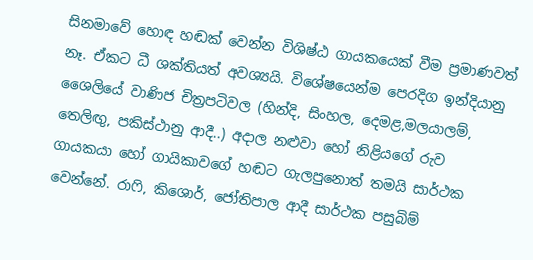සිනමාවේ හොඳ හඬක් වෙන්න විශිෂ්ඨ ගායකයෙක් වීම ප්‍රමාණවත් නෑ. ඒකට ධී ශක්තියත් අවශ්‍යයි. විශේෂයෙන්ම පෙරදිග ඉන්දියානු ශෛලියේ වාණිජ චිත්‍රපටිවල (හින්දි, සිංහල, දෙමළ,මලයාලම්, තෙලිඟු, පකිස්ථානු ආදී..) අදාල නළුවා හෝ නිළියගේ රුව ගායකයා හෝ ගායිකාවගේ හඬට ගැලපුනොත් තමයි සාර්ථක වෙන්නේ. රාෆි, කිශොර්, ජෝතිපාල ආදී සාර්ථක පසුබිම්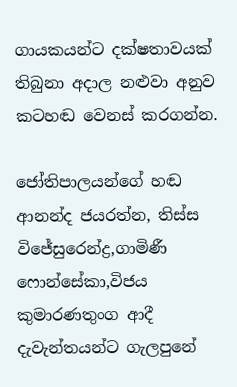ගායකයන්ට දක්ෂතාවයක් තිබුනා අදාල නළුවා අනුව කටහඬ වෙනස් කරගන්න.

ජෝතිපාලයන්ගේ හඬ ආනන්ද ජයරත්න, තිස්ස විජේසුරෙන්ද්‍ර,ගාමිණී ෆොන්සේකා,විජය කුමාරණතුංග ආදී දැවැන්තයන්ට ගැලපුනේ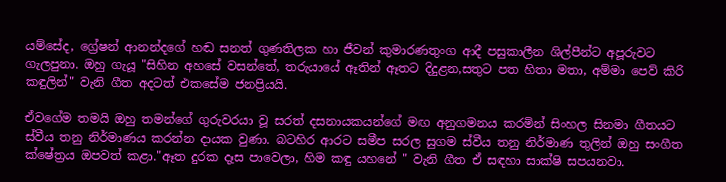යම්සේද, ග්‍රේෂන් ආනන්දගේ හඬ සනත් ගුණතිලක හා ජීවන් කුමාරණතුංග ආදී පසුකාලීන ශිල්පීන්ට අපූරුවට ගැලපුනා. ඔහු ගැයූ "සිහින අහසේ වසන්තේ, තරුයායේ ඈතින් ඈතට දිදුළන,සතුට පත හිතා මතා, අම්මා පෙව් කිරි කඳුලින්" වැනි ගීත අදටත් එකසේම ජනප්‍රියයි.

ඒවගේම තමයි ඔහු තමන්ගේ ගුරුවරයා වූ සරත් දසනායකයන්ගේ මඟ අනුගමනය කරමින් සිංහල සිනමා ගීතයට ස්වීය තනු නිර්මාණය කරන්න දායක වුණා. බටහිර ආරට සමීප සරල සුගම ස්වීය තනු නිර්මාණ තුලින් ඔහු සංගීත ක්ෂේත්‍රය ඔපවත් කළා."ඈත දුරක දෑස පාවෙලා, හිම කඳු යහනේ " වැනි ගීත ඒ සඳහා සාක්ෂි සපයනවා.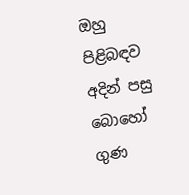ඔහු පිළිබඳව අදින් පසු බොහෝ ගුණ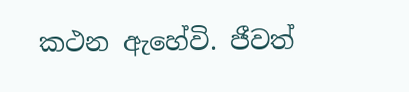කථන ඇහේවි. ජීවත්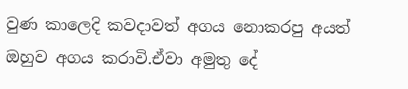වුණ කාලෙදි කවදාවත් අගය නොකරපු අයත් ඔහුව අගය කරාවි.ඒවා අමුතු දේ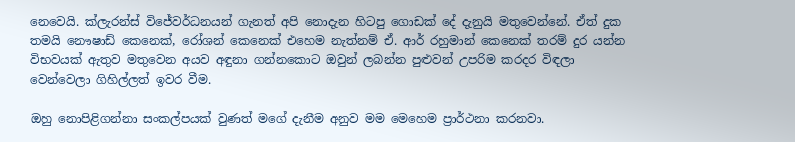නෙවෙයි. ක්ලැරන්ස් විජේවර්ධනයන් ගැනත් අපි නොදැන හිටපු ගොඩක් දේ දැනුයි මතුවෙන්නේ. ඒත් දුක තමයි නෞෂාඩ් කෙනෙක්, රෝශන් කෙනෙක් එහෙම නැත්නම් ඒ. ආර් රහුමාන් කෙනෙක් තරම් දුර යන්න විභවයක් ඇතුව මතුවෙන අයව අඳුනා ගන්නකොට ඔවුන් ලබන්න පුළුවන් උපරිම කරදර විඳලා වෙන්වෙලා ගිහිල්ලත් ඉවර වීම.

ඔහු නොපිළිගන්නා සංකල්පයක් වුණත් මගේ දැනීම අනුව මම මෙහෙම ප්‍රාර්ථනා කරනවා.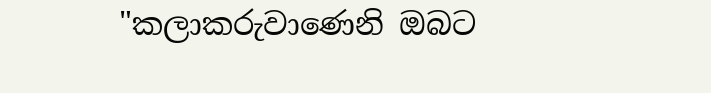"කලාකරුවාණෙනි ඔබට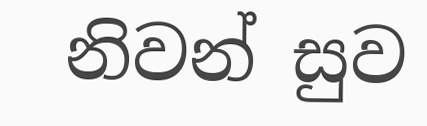නිවන් සුව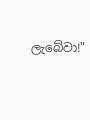ලැබේවා!"